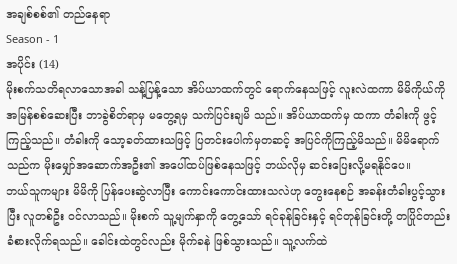အချစ်စစ်၏ တည်နေရာ
Season - 1
အပိုင်း (14)
မိုးစက်သတိရလာသောအခါ သန့်ပြန့်သော အိပ်ယာထက်တွင် ရောက်နေသဖြင့် လူးလဲထကာ မိမိကိုယ်ကို အမြန်စစ်ဆေးပြီး ဘာခွဲစိတ်ရာမှ မတွေ့ရမှ သက်ပြင်းချမိ သည်။ အိပ်ယာထက်မှ ထကာ တံခါးကို ဖွင့်ကြည့်သည်။ တံခါးကို သော့ခတ်ထားသဖြင့် ပြတင်းပေါက်မှတဆင့် အပြင်ကိုကြည့်မိသည်။ မိမိရောက်သည်က မိုးမျှော်အဆောက်အဦး၏ အပေါ်ထပ်ဖြစ်နေသဖြင့် ဘယ်လိုမှ ဆင်းပြေးလို့မရနိုင်ပေ။
ဘယ်သူကများ မိမိကို ပြန်ပေးဆွဲလာပြီး ကောင်းကောင်းထားသလဲဟု တွေးနေစဉ် အခန်းတံခါးပွင့်သွားပြီး လူတစ်ဦး ဝင်လာသည်။ မိုးစက် သူ့မျက်နှာကို တွေ့သော် ရင်ခုန်ခြင်းနှင့် ရင်တုန်ခြင်းတို့ တပြိုင်တည်း ခံစားလိုက်ရသည်။ ခေါင်းထဲတွင်လည်း မိုက်ခနဲ ဖြစ်သွားသည်။ သူ့လက်ထဲ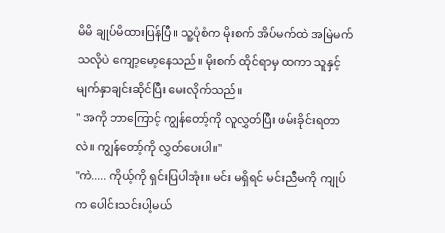မိမိ ချုပ်မိထားပြန်ပြီ။ သူ့ပုံစံက မိုးစက် အိပ်မက်ထဲ အမြဲမက်သလိုပဲ ကျော့မော့နေသည်။ မိုးစက် ထိုင်ရာမှ ထကာ သူနှင့်မျက်နှာချင်းဆိုင်ပြီး မေးလိုက်သည်။
" အကို ဘာကြောင့် ကျွန်တော့်ကို လူလွှတ်ပြီး ဖမ်းခိုင်းရတာလဲ။ ကျွန်တော့်ကို လွှတ်ပေးပါ။"
"ကဲ..... ကိုယ့်ကို ရှင်းပြပါအုံး။ မင်း မရှိရင် မင်းညီမကို ကျုပ်က ပေါင်းသင်းပါ့မယ်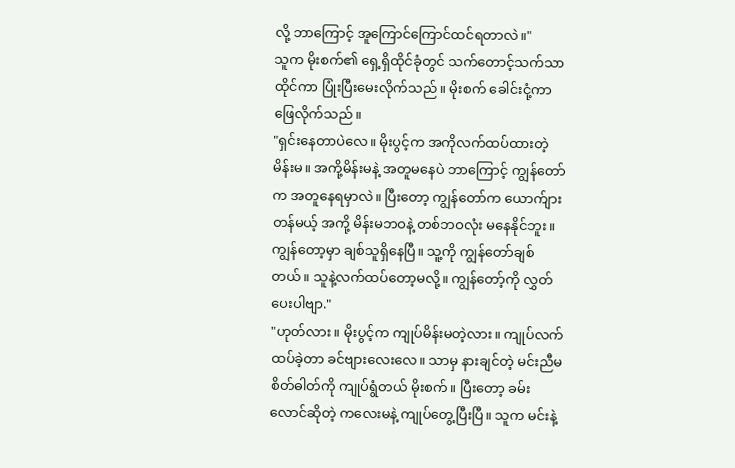လို့ ဘာကြောင့် အူကြောင်ကြောင်ထင်ရတာလဲ။"
သူက မိုးစက်၏ ရှေ့ရှိထိုင်ခုံတွင် သက်တောင့်သက်သာ ထိုင်ကာ ပြုံးပြီးမေးလိုက်သည်။ မိုးစက် ခေါင်းငုံ့ကာ ဖြေလိုက်သည်။
"ရှင်းနေတာပဲလေ။ မိုးပွင့်က အကိုလက်ထပ်ထားတဲ့ မိန်းမ။ အကို့မိန်းမနဲ့ အတူမနေပဲ ဘာကြောင့် ကျွန်တော်က အတူနေရမှာလဲ။ ပြီးတော့ ကျွန်တော်က ယောက်ျားတန်မယ့် အကို့ မိန်းမဘဝနဲ့ တစ်ဘဝလုံး မနေနိုင်ဘူး။ ကျွန်တော့မှာ ချစ်သူရှိနေပြီ။ သူ့ကို ကျွန်တော်ချစ်တယ်။ သူနဲ့လက်ထပ်တော့မလို့။ ကျွန်တော့်ကို လွှတ်ပေးပါဗျာ."
"ဟုတ်လား။ မိုးပွင့်က ကျုပ်မိန်းမတဲ့လား။ ကျုပ်လက်ထပ်ခဲ့တာ ခင်ဗျားလေးလေ။ သာမှ နားချင်တဲ့ မင်းညီမ စိတ်ဓါတ်ကို ကျုပ်ရွံတယ် မိုးစက်။ ပြီးတော့ ခမ်းလောင်ဆိုတဲ့ ကလေးမနဲ့ ကျုပ်တွေ့ပြီးပြီ။ သူက မင်းနဲ့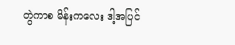တွဲကာစ မိန်းကလေး ဒါ့အပြင်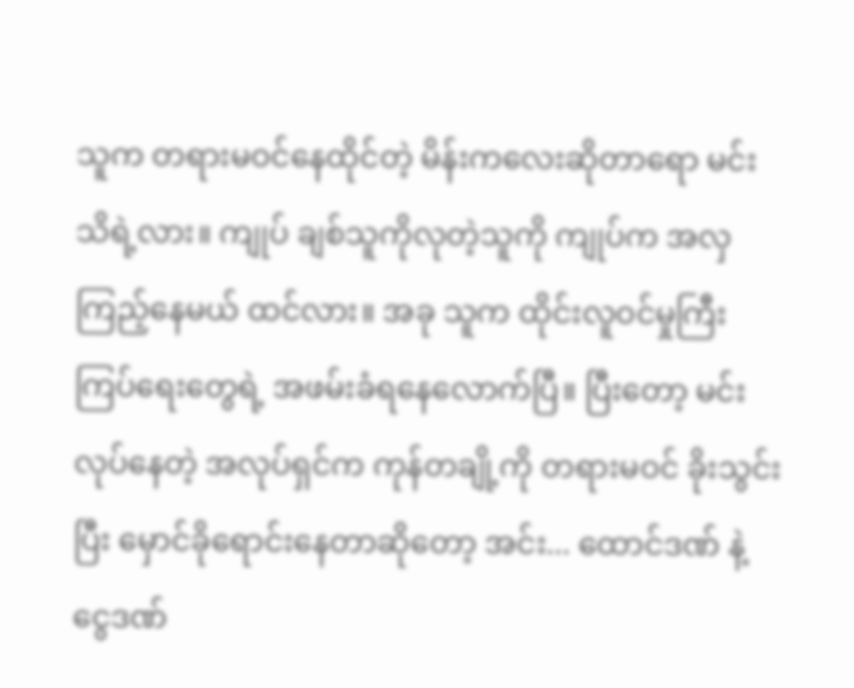သူက တရားမဝင်နေထိုင်တဲ့ မိန်းကလေးဆိုတာရော မင်းသိရဲ့လား။ ကျုပ် ချစ်သူကိုလုတဲ့သူကို ကျုပ်က အလှကြည့်နေမယ် ထင်လား။ အခု သူက ထိုင်းလူဝင်မှုကြီးကြပ်ရေးတွေရဲ့ အဖမ်းခံရနေလောက်ပြီ။ ပြီးတော့ မင်းလုပ်နေတဲ့ အလုပ်ရှင်က ကုန်တချို့ကို တရားမဝင် ခိုးသွင်းပြီး မှောင်ခိုရောင်းနေတာဆိုတော့ အင်း... ထောင်ဒဏ် နဲ့ ငွေဒဏ်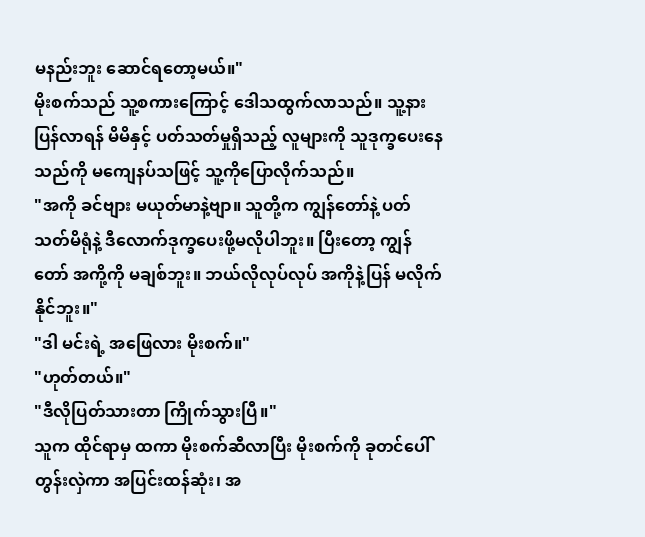မနည်းဘူး ဆောင်ရတော့မယ်။"
မိုးစက်သည် သူ့စကားကြောင့် ဒေါသထွက်လာသည်။ သူ့နားပြန်လာရန် မိမိနှင့် ပတ်သတ်မှုရှိသည့် လူများကို သူဒုက္ခပေးနေ သည်ကို မကျေနပ်သဖြင့် သူ့ကိုပြောလိုက်သည်။
"အကို ခင်ဗျား မယုတ်မာနဲ့ဗျာ။ သူတို့က ကျွန်တော်နဲ့ ပတ်သတ်မိရုံနဲ့ ဒီလောက်ဒုက္ခပေးဖို့မလိုပါဘူး။ ပြီးတော့ ကျွန်တော် အကို့ကို မချစ်ဘူး။ ဘယ်လိုလုပ်လုပ် အကိုနဲ့ပြန် မလိုက်နိုင်ဘူး။"
"ဒါ မင်းရဲ့ အဖြေလား မိုးစက်။"
"ဟုတ်တယ်။"
"ဒီလိုပြတ်သားတာ ကြိုက်သွားပြီ။"
သူက ထိုင်ရာမှ ထကာ မိုးစက်ဆီလာပြီး မိုးစက်ကို ခုတင်ပေါ်တွန်းလှဲကာ အပြင်းထန်ဆုံး၊ အ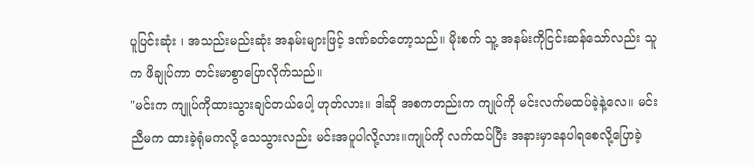ပူပြင်းဆုံး ၊ အသည်းမည်းဆုံး အနမ်းများဖြင့် ဒဏ်ခတ်တော့သည်။ မိုးစက် သူ့ အနမ်းကိုငြင်းဆန်သော်လည်း သူက ဖိချုပ်ကာ တင်းမာစွာပြောလိုက်သည်။
"မင်းက ကျူပ်ကိုထားသွားချင်တယ်ပေါ့ ဟုတ်လား။ ဒါဆို အစကတည်းက ကျုပ်ကို မင်းလက်မထပ်ခဲ့နဲ့လေ။ မင်းညီမက ထားခဲ့ရုံမကလို့ သေသွားလည်း မင်းအပူပါလို့လား။ကျုပ်ကို လက်ထပ်ပြီး အနားမှာနေပါရစေလို့ပြောခဲ့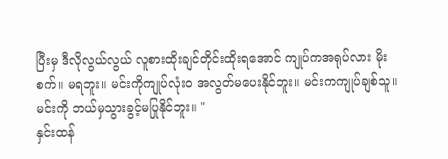ပြီးမှ ဒီလိုလွယ်လွယ် လူစားထိုးချင်တိုင်းထိုးရအောင် ကျုပ်ကအရုပ်လား မိုးစက်။ မရဘူး။ မင်းကိုကျုပ်လုံး၀ အလွတ်မပေးနိုင်ဘူး။ မင်းကကျုပ်ချစ်သူ။ မင်းကို ဘယ်မှသွားခွင့်မပြုနိုင်ဘူး။ "
နှင်းထန်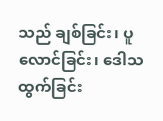သည် ချစ်ခြင်း၊ ပူလောင်ခြင်း၊ ဒေါသထွက်ခြင်း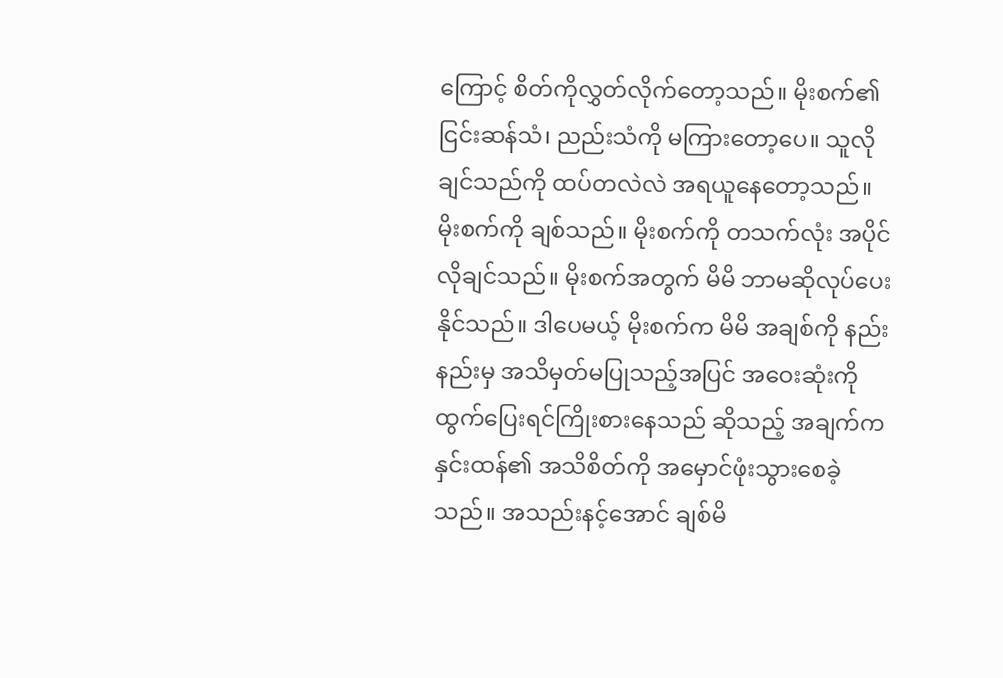ကြောင့် စိတ်ကိုလွှတ်လိုက်တော့သည်။ မိုးစက်၏ ငြင်းဆန်သံ၊ ညည်းသံကို မကြားတော့ပေ။ သူလိုချင်သည်ကို ထပ်တလဲလဲ အရယူနေတော့သည်။ မိုးစက်ကို ချစ်သည်။ မိုးစက်ကို တသက်လုံး အပိုင်လိုချင်သည်။ မိုးစက်အတွက် မိမိ ဘာမဆိုလုပ်ပေးနိုင်သည်။ ဒါပေမယ့် မိုးစက်က မိမိ အချစ်ကို နည်းနည်းမှ အသိမှတ်မပြုသည့်အပြင် အဝေးဆုံးကိုထွက်ပြေးရင်ကြိုးစားနေသည် ဆိုသည့် အချက်က နှင်းထန်၏ အသိစိတ်ကို အမှောင်ဖုံးသွားစေခဲ့သည်။ အသည်းနင့်အောင် ချစ်မိ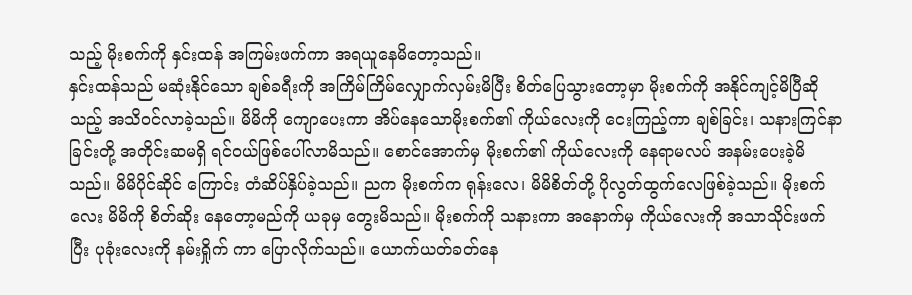သည့် မိုးစက်ကို နှင်းထန် အကြမ်းဖက်ကာ အရယူနေမိတော့သည်။
နှင်းထန်သည် မဆုံးနိုင်သော ချစ်ခရီးကို အကြိမ်ကြိမ်လျှောက်လှမ်းမိပြီး စိတ်ပြေသွားတော့မှာ မိုးစက်ကို အနိုင်ကျင့်မိပြီဆိုသည့် အသိဝင်လာခဲ့သည်။ မိမိကို ကျောပေးကာ အိပ်နေသောမိုးစက်၏ ကိုယ်လေးကို ငေးကြည့်ကာ ချစ်ခြင်း၊ သနားကြင်နာခြင်းတို့ အတိုင်းဆမရှိ ရင်ဝယ်ဖြစ်ပေါ်လာမိသည်။ စောင်အောက်မှ မိုးစက်၏ ကိုယ်လေးကို နေရာမလပ် အနမ်းပေးခဲ့မိသည်။ မိမိပိုင်ဆိုင် ကြောင်း တံဆိပ်နှိပ်ခဲ့သည်။ ညက မိုးစက်က ရုန်းလေ၊ မိမိစိတ်တို့ ပိုလွတ်ထွက်လေဖြစ်ခဲ့သည်။ မိုးစက်လေး မိမိကို စိတ်ဆိုး နေတော့မည်ကို ယခုမှ တွေးမိသည်။ မိုးစက်ကို သနားကာ အနောက်မှ ကိုယ်လေးကို အသာသိုင်းဖက်ပြီး ပုခုံးလေးကို နမ်းရှိုက် ကာ ပြောလိုက်သည်။ ယောက်ယတ်ခတ်နေ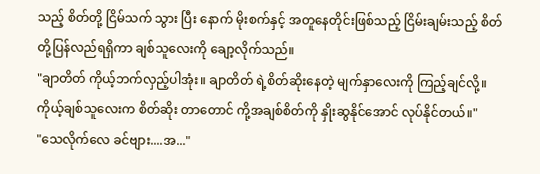သည့် စိတ်တို့ ငြိမ်သက် သွား ပြီး နောက် မိုးစက်နှင့် အတူနေတိုင်းဖြစ်သည့် ငြိမ်းချမ်းသည့် စိတ်တို့ပြန်လည်ရရှိကာ ချစ်သူလေးကို ချော့လိုက်သည်။
"ချာတိတ် ကိုယ့်ဘက်လှည့်ပါအုံး။ ချာတိတ် ရဲ့စိတ်ဆိုးနေတဲ့ မျက်နှာလေးကို ကြည့်ချင်လို့။ ကိုယ့်ချစ်သူလေးက စိတ်ဆိုး တာတောင် ကို့အချစ်စိတ်ကို နှိုးဆွနိုင်အောင် လုပ်နိုင်တယ်။"
"သေလိုက်လေ ခင်ဗျား....အ..."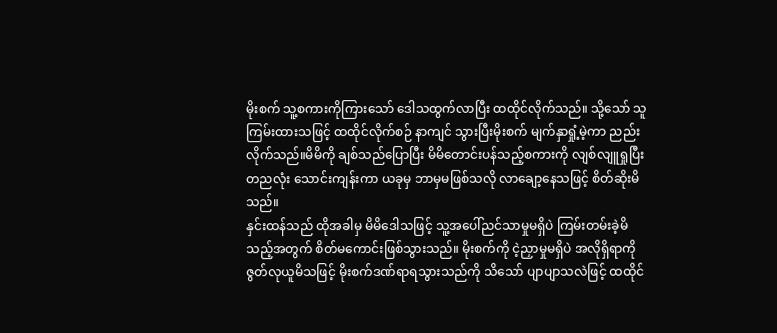မိုးစက် သူ့စကားကိုကြားသော် ဒေါသထွက်လာပြီး ထထိုင်လိုက်သည်။ သို့သော် သူကြမ်းထားသဖြင့် ထထိုင်လိုက်စဉ် နာကျင် သွားပြီးမိုးစက် မျက်နှာရှုံ့မဲ့ကာ ညည်းလိုက်သည်။မိမိကို ချစ်သည်ပြောပြီး မိမိတောင်းပန်သည့်စကားကို လျစ်လျူရှုပြီး တညလုံး သောင်းကျန်းကာ ယခုမှ ဘာမှမဖြစ်သလို လာချော့နေသဖြင့် စိတ်ဆိုးမိသည်။
နှင်းထန်သည် ထိုအခါမှ မိမိဒေါသဖြင့် သူ့အပေါ်ညင်သာမှုမရှိပဲ ကြမ်းတမ်းခဲ့မိသည့်အတွက် စိတ်မကောင်းဖြစ်သွားသည်။ မိုးစက်ကို ငဲ့ညှာမှုမရှိပဲ အလိုရှိရာကို ဇွတ်လုယူမိသဖြင့် မိုးစက်ဒဏ်ရာရသွားသည်ကို သိသော် ပျာပျာသလဲဖြင့် ထထိုင်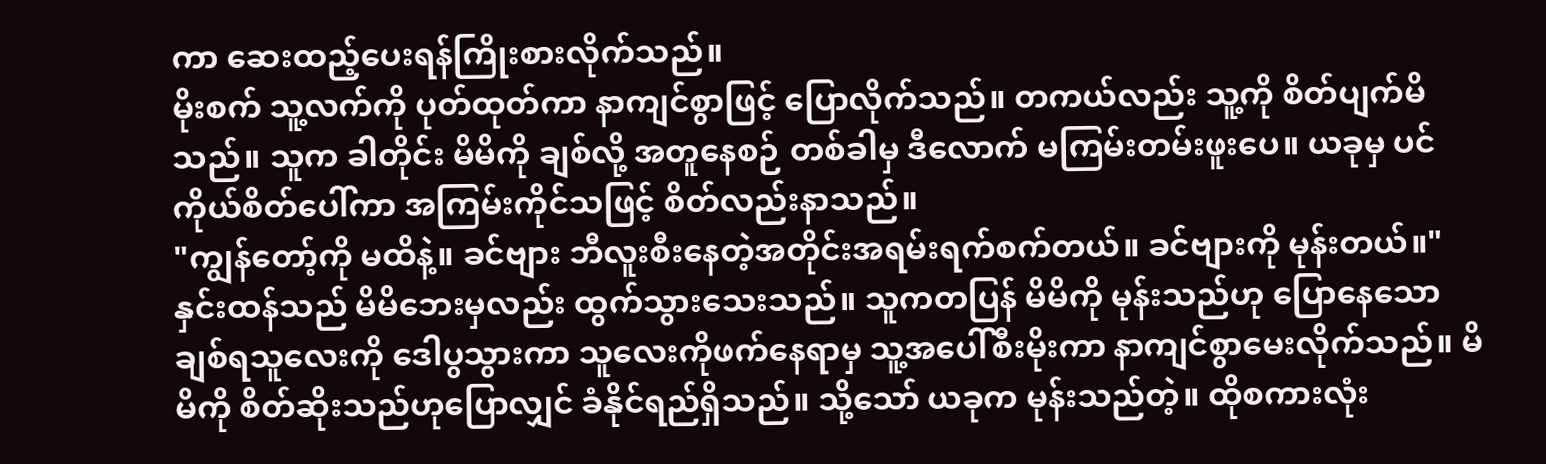ကာ ဆေးထည့်ပေးရန်ကြိုးစားလိုက်သည်။
မိုးစက် သူ့လက်ကို ပုတ်ထုတ်ကာ နာကျင်စွာဖြင့် ပြောလိုက်သည်။ တကယ်လည်း သူ့ကို စိတ်ပျက်မိသည်။ သူက ခါတိုင်း မိမိကို ချစ်လို့ အတူနေစဉ် တစ်ခါမှ ဒီလောက် မကြမ်းတမ်းဖူးပေ။ ယခုမှ ပင်ကိုယ်စိတ်ပေါ်ကာ အကြမ်းကိုင်သဖြင့် စိတ်လည်းနာသည်။
"ကျွန်တော့်ကို မထိနဲ့။ ခင်ဗျား ဘီလူးစီးနေတဲ့အတိုင်းအရမ်းရက်စက်တယ်။ ခင်ဗျားကို မုန်းတယ်။"
နှင်းထန်သည် မိမိဘေးမှလည်း ထွက်သွားသေးသည်။ သူကတပြန် မိမိကို မုန်းသည်ဟု ပြောနေသော ချစ်ရသူလေးကို ဒေါပွသွားကာ သူလေးကိုဖက်နေရာမှ သူ့အပေါ်စီးမိုးကာ နာကျင်စွာမေးလိုက်သည်။ မိမိကို စိတ်ဆိုးသည်ဟုပြောလျှင် ခံနိုင်ရည်ရှိသည်။ သို့သော် ယခုက မုန်းသည်တဲ့။ ထိုစကားလုံး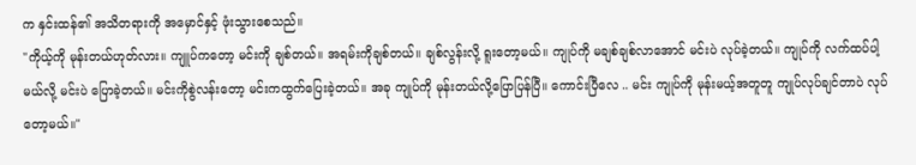က နှင်းထန်၏ အသိတရားကို အမှောင်နှင့် ဖုံးသွားစေသည်။
"ကိုယ့်ကို မုန်းတယ်ဟုတ်လား။ ကျူပ်ကတော့ မင်းကို ချစ်တယ်။ အရမ်းကိုချစ်တယ်။ ချစ်လွန်းလို့ ရူးတော့မယ်။ ကျုပ်ကို မချစ်ချစ်လာအောင် မင်းပဲ လုပ်ခဲ့တယ်။ ကျုပ်ကို လက်ထပ်ပါ့မယ်လို့ မင်းပဲ ပြောခဲ့တယ်။ မင်းကိုစွဲလန်းတော့ မင်းကထွက်ပြေးခဲ့တယ်။ အခု ကျုပ်ကို မုန်းတယ်လို့ပြောပြန်ပြီ။ ကောင်းပြီလေ .. မင်း ကျုပ်ကို မုန်းမယ့်အတူတူ ကျုပ်လုပ်ချင်တာပဲ လုပ်တော့မယ်။"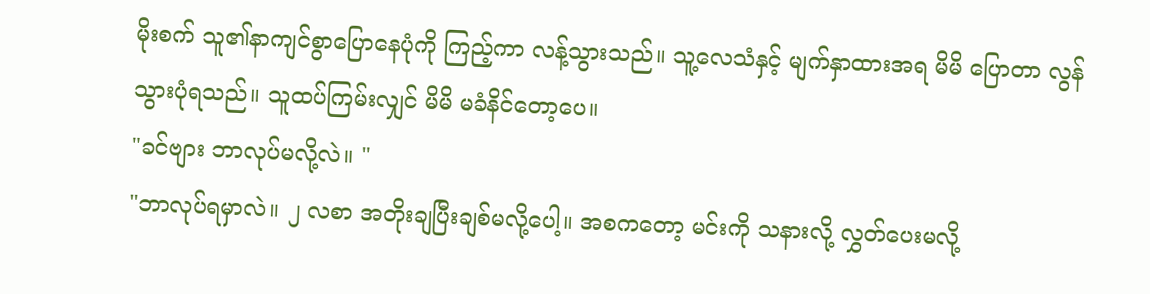မိုးစက် သူ၏နာကျင်စွာပြောနေပုံကို ကြည့်ကာ လန့်သွားသည်။ သူ့လေသံနှင့် မျက်နှာထားအရ မိမိ ပြောတာ လွန်သွားပုံရသည်။ သူထပ်ကြမ်းလျှင် မိမိ မခံနိင်တော့ပေ။
"ခင်ဗျား ဘာလုပ်မလို့လဲ။ "
"ဘာလုပ်ရမှာလဲ။ ၂ လစာ အတိုးချပြီးချစ်မလို့ပေါ့။ အစကတော့ မင်းကို သနားလို့ လွှတ်ပေးမလို့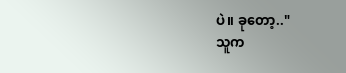ပဲ။ ခုတော့.."
သူက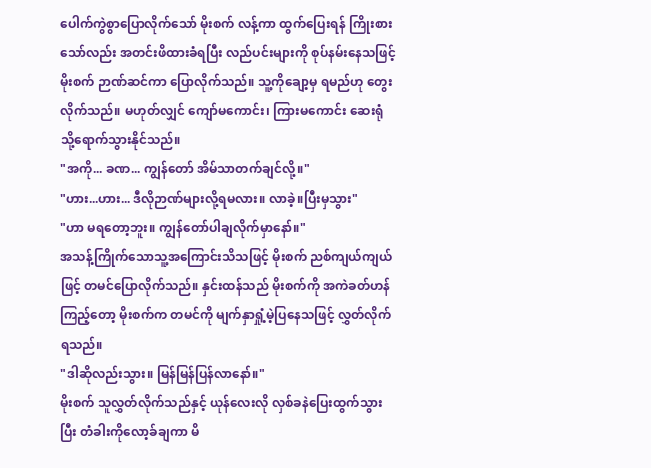ပေါက်ကွဲစွာပြောလိုက်သော် မိုးစက် လန့်ကာ ထွက်ပြေးရန် ကြိုးစားသော်လည်း အတင်းဖိထားခံရပြီး လည်ပင်းများကို စုပ်နမ်းနေသဖြင့် မိုးစက် ဉာဏ်ဆင်ကာ ပြောလိုက်သည်။ သူ့ကိုချော့မှ ရမည်ဟု တွေးလိုက်သည်။ မဟုတ်လျှင် ကျော်မကောင်း၊ ကြားမကောင်း ဆေးရုံသို့ရောက်သွားနိုင်သည်။
"အကို... ခဏ... ကျွန်တော် အိမ်သာတက်ချင်လို့။"
"ဟား...ဟား... ဒီလိုဉာဏ်များလို့ရမလား။ လာခဲ့။ပြီးမှသွား"
"ဟာ မရတော့ဘူး။ ကျွန်တော်ပါချလိုက်မှာနော်။"
အသန့်ကြိုက်သောသူ့အကြောင်းသိသဖြင့် မိုးစက် ညစ်ကျယ်ကျယ်ဖြင့် တမင်ပြောလိုက်သည်။ နှင်းထန်သည် မိုးစက်ကို အကဲခတ်ဟန်ကြည့်တော့ မိုးစက်က တမင်ကို မျက်နှာရှုံ့မဲ့ပြနေသဖြင့် လွှတ်လိုက်ရသည်။
"ဒါဆိုလည်းသွား။ မြန်မြန်ပြန်လာနော်။"
မိုးစက် သူလွှတ်လိုက်သည်နှင့် ယုန်လေးလို လှစ်ခနဲပြေးထွက်သွားပြီး တံခါးကိုလော့ခ်ချကာ မိ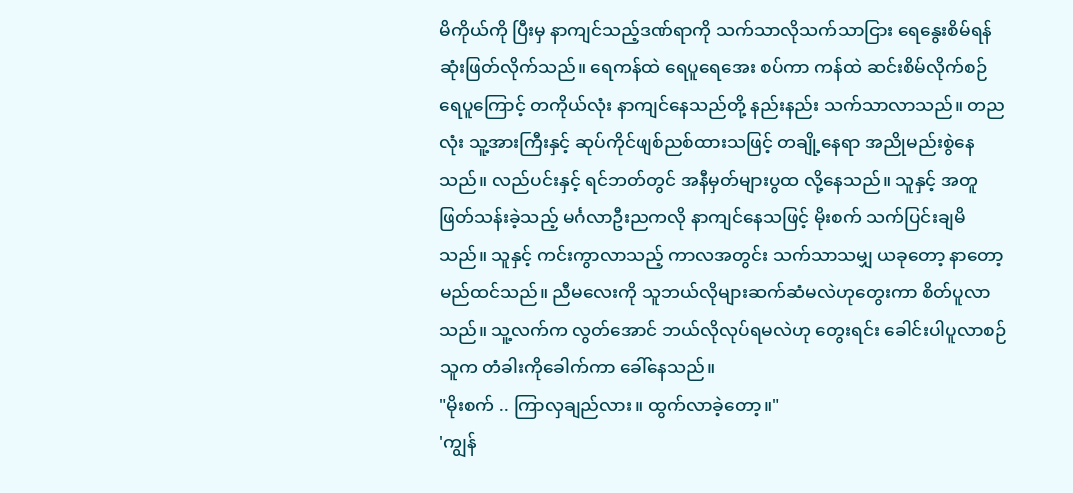မိကိုယ်ကို ပြီးမှ နာကျင်သည့်ဒဏ်ရာကို သက်သာလိုသက်သာငြား ရေနွေးစိမ်ရန် ဆုံးဖြတ်လိုက်သည်။ ရေကန်ထဲ ရေပူရေအေး စပ်ကာ ကန်ထဲ ဆင်းစိမ်လိုက်စဉ် ရေပူကြောင့် တကိုယ်လုံး နာကျင်နေသည်တို့ နည်းနည်း သက်သာလာသည်။ တညလုံး သူ့အားကြီးနှင့် ဆုပ်ကိုင်ဖျစ်ညစ်ထားသဖြင့် တချို့နေရာ အညိုမည်းစွဲနေသည်။ လည်ပင်းနှင့် ရင်ဘတ်တွင် အနီမှတ်များပွထ လို့နေသည်။ သူနှင့် အတူဖြတ်သန်းခဲ့သည့် မင်္ဂလာဦးညကလို နာကျင်နေသဖြင့် မိုးစက် သက်ပြင်းချမိသည်။ သူနှင့် ကင်းကွာလာသည့် ကာလအတွင်း သက်သာသမျှ ယခုတော့ နာတော့မည်ထင်သည်။ ညီမလေးကို သူဘယ်လိုများဆက်ဆံမလဲဟုတွေးကာ စိတ်ပူလာသည်။ သူ့လက်က လွတ်အောင် ဘယ်လိုလုပ်ရမလဲဟု တွေးရင်း ခေါင်းပါပူလာစဉ် သူက တံခါးကိုခေါက်ကာ ခေါ်နေသည်။
"မိုးစက် .. ကြာလှချည်လား။ ထွက်လာခဲ့တော့။"
'ကျွန်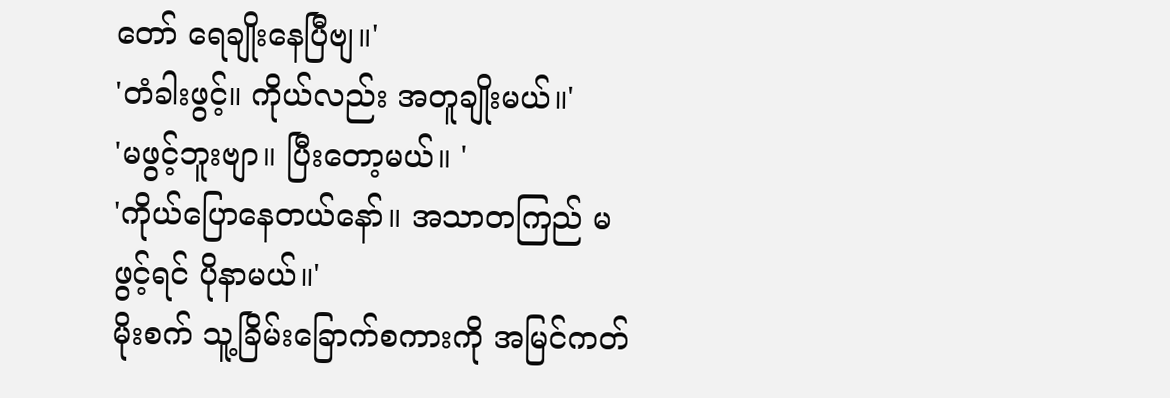တော် ရေချိုးနေပြီဗျ။'
'တံခါးဖွင့်။ ကိုယ်လည်း အတူချိုးမယ်။'
'မဖွင့်ဘူးဗျာ။ ပြီးတော့မယ်။ '
'ကိုယ်ပြောနေတယ်နော်။ အသာတကြည် မဖွင့်ရင် ပိုနာမယ်။'
မိုးစက် သူ့ခြိမ်းခြောက်စကားကို အမြင်ကတ်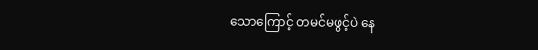သောကြောင့် တမင်မဖွင့်ပဲ နေ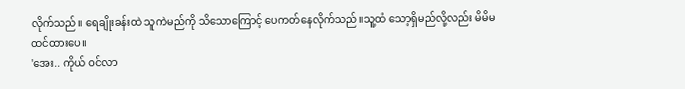လိုက်သည်။ ရေချိုးခန်းထဲ သူကဲမည်ကို သိသောကြောင့် ပေကတ်နေလိုက်သည်။သူ့ထံ သော့ရှိမည်လို့လည်း မိမိမထင်ထားပေ။
'အေး.. ကိုယ် ဝင်လာ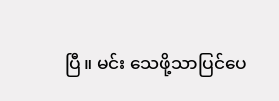ပြီ။ မင်း သေဖို့သာပြင်ပေ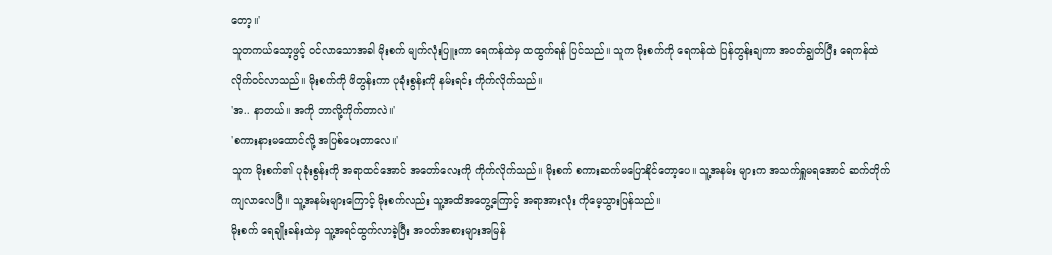တော့။'
သူတကယ်သော့ဖွင့် ဝင်လာသောအခါ မိုးစက် မျက်လုံးပြူးကာ ရေကန်ထဲမှ ထထွက်ရန် ပြင်သည်။ သူက မိုးစက်ကို ရေကန်ထဲ ပြန်တွန်းချကာ အဝတ်ချွတ်ပြီး ရေကန်ထဲ လိုက်ဝင်လာသည်။ မိုးစက်ကို ဖိတွန်းကာ ပုခုံးစွန်းကို နမ်းရင်း ကိုက်လိုက်သည်။
'အ.. နာတယ်။ အကို ဘာလို့ကိုက်တာလဲ။'
'စကားနားမထောင်လို့ အပြစ်ပေးတာလေ။'
သူက မိုးစက်၏ ပုခုံးစွန်းကို အရာထင်အောင် အတော်လေးကို ကိုက်လိုက်သည်။ မိုးစက် စကားဆက်မပြောနိုင်တော့ပေ။ သူ့အနမ်း များက အသက်ရှူမရအောင် ဆက်တိုက်ကျလာလေပြီ။ သူ့အနမ်းများကြောင့် မိုးစက်လည်း သူ့အထိအတွေ့ကြောင့် အရာအားလုံး ကိုမေ့သွားပြန်သည်။
မိုးစက် ရေချိုးခန်းထဲမှ သူ့အရင်ထွက်လာခဲ့ပြီး အဝတ်အစားများအမြန်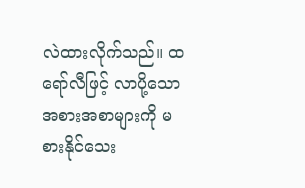လဲထားလိုက်သည်။ ထရော်လီဖြင့် လာပို့သော အစားအစာများကို မစားနိုင်သေး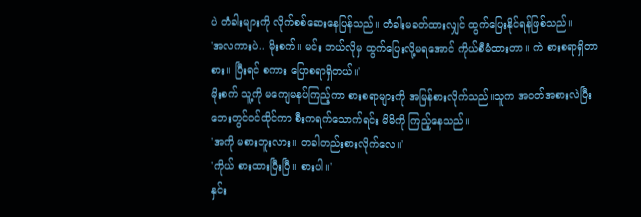ပဲ တံခါးများကို လိုက်စစ်ဆေးနေပြန်သည်။ တံခါးမခတ်ထားလျှင် ထွက်ပြေးနိုင်ရန်ဖြစ်သည်။
'အလကားပဲ.. မိုးစက်။ မင်း ဘယ်လိုမှ ထွက်ပြေးလို့မရအောင် ကိုယ်စီမံထားတာ။ ကဲ စားစရာရှိတာစား။ ပြီးရင် စကား ပြောစရာရှိတယ်။'
မိုးစက် သူ့ကို မကျေမနပ်ကြည့်ကာ စားစရာများကို အမြန်စားလိုက်သည်။သူက အဝတ်အစားလဲပြီး ဘေးတွင်ဝင်ထိုင်ကာ စီးကရက်သောက်ရင်း မိမိကို ကြည့်နေသည်။
'အကို မစားဘူးလား။ တခါတည်းစားလိုက်လေ။'
'ကိုယ် စားထားပြီးပြီ။ စားပါ။'
နှင်း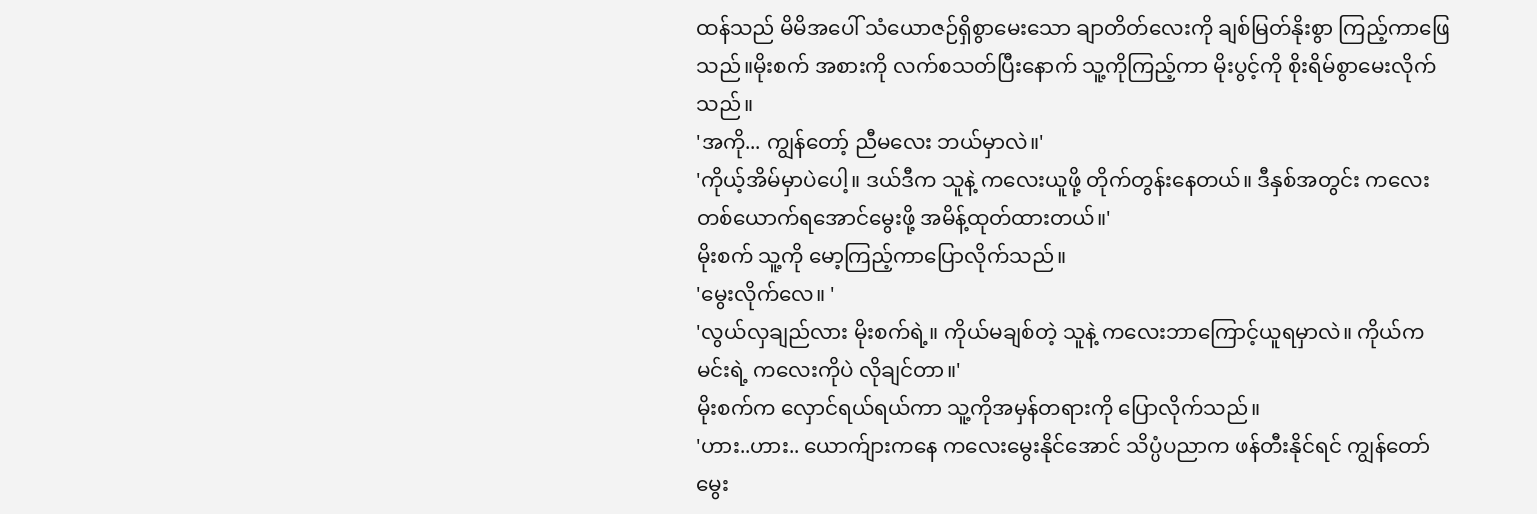ထန်သည် မိမိအပေါ် သံယောဇဉ်ရှိစွာမေးသော ချာတိတ်လေးကို ချစ်မြတ်နိုးစွာ ကြည့်ကာဖြေသည်။မိုးစက် အစားကို လက်စသတ်ပြီးနောက် သူ့ကိုကြည့်ကာ မိုးပွင့်ကို စိုးရိမ်စွာမေးလိုက်သည်။
'အကို... ကျွန်တော့် ညီမလေး ဘယ်မှာလဲ။'
'ကိုယ့်အိမ်မှာပဲပေါ့။ ဒယ်ဒီက သူနဲ့ ကလေးယူဖို့ တိုက်တွန်းနေတယ်။ ဒီနှစ်အတွင်း ကလေး တစ်ယောက်ရအောင်မွေးဖို့ အမိန့်ထုတ်ထားတယ်။'
မိုးစက် သူ့ကို မော့ကြည့်ကာပြောလိုက်သည်။
'မွေးလိုက်လေ။ '
'လွယ်လှချည်လား မိုးစက်ရဲ့။ ကိုယ်မချစ်တဲ့ သူနဲ့ ကလေးဘာကြောင့်ယူရမှာလဲ။ ကိုယ်က မင်းရဲ့ ကလေးကိုပဲ လိုချင်တာ။'
မိုးစက်က လှောင်ရယ်ရယ်ကာ သူ့ကိုအမှန်တရားကို ပြောလိုက်သည်။
'ဟား..ဟား.. ယောက်ျားကနေ ကလေးမွေးနိုင်အောင် သိပ္ပံပညာက ဖန်တီးနိုင်ရင် ကျွန်တော် မွေး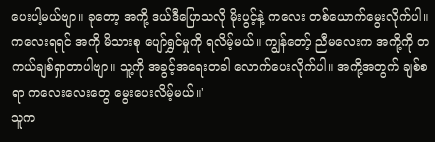ပေးပါ့မယ်ဗျာ။ ခုတော့ အကို့ ဒယ်ဒီပြောသလို မိုးပွင့်နဲ့ ကလေး တစ်ယောက်မွေးလိုက်ပါ။ကလေးရရင် အကို မိသားစု ပျော်ရွှင်မှုကို ရလိမ့်မယ်။ ကျွန်တော့် ညီမလေးက အကို့ကို တကယ်ချစ်ရှာတာပါဗျာ။ သူ့ကို အခွင့်အရေးတခါ လောက်ပေးလိုက်ပါ။ အကို့အတွက် ချစ်စရာ ကလေးလေးတွေ မွေးပေးလိမ့်မယ်။'
သူက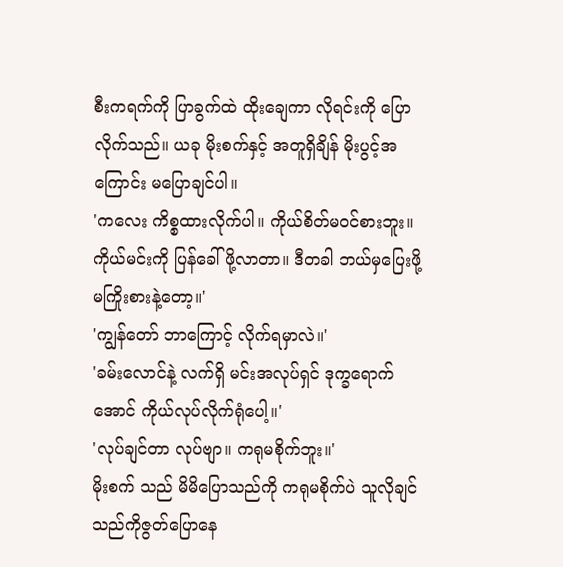စီးကရက်ကို ပြာခွက်ထဲ ထိုးချေကာ လိုရင်းကို ပြောလိုက်သည်။ ယခု မိုးစက်နှင့် အတူရှိချိန် မိုးပွင့်အကြောင်း မပြောချင်ပါ။
'ကလေး ကိစ္စထားလိုက်ပါ။ ကိုယ်စိတ်မဝင်စားဘူး။ ကိုယ်မင်းကို ပြန်ခေါ်ဖို့လာတာ။ ဒီတခါ ဘယ်မှပြေးဖို့မကြိုးစားနဲ့တော့။'
'ကျွန်တော် ဘာကြောင့် လိုက်ရမှာလဲ။'
'ခမ်းလောင်နဲ့ လက်ရှိ မင်းအလုပ်ရှင် ဒုက္ခရောက်အောင် ကိုယ်လုပ်လိုက်ရုံပေါ့။'
'လုပ်ချင်တာ လုပ်ဗျာ။ ကရုမစိုက်ဘူး။'
မိုးစက် သည် မိမိပြောသည်ကို ကရုမစိုက်ပဲ သူလိုချင်သည်ကိုဇွတ်ပြောနေ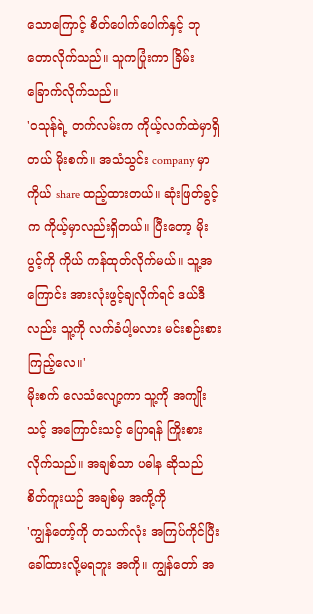သောကြောင့် စိတ်ပေါက်ပေါက်နှင့် ဘုတောလိုက်သည်။ သူကပြုံးကာ ခြိမ်းခြောက်လိုက်သည်။
'ဝသုန်ရဲ့ တက်လမ်းက ကိုယ့်လက်ထဲမှာရှိတယ် မိုးစက်။ အသံသွင်း company မှာ ကိုယ် share ထည့်ထားတယ်။ ဆုံးဖြတ်ခွင့်က ကိုယ့်မှာလည်းရှိတယ်။ ပြီးတော့ မိုးပွင့်ကို ကိုယ် ကန်ထုတ်လိုက်မယ်။ သူ့အကြောင်း အားလုံးဖွင့်ချလိုက်ရင် ဒယ်ဒီလည်း သူ့ကို လက်ခံပါ့မလား မင်းစဉ်းစားကြည့်လေ။'
မိုးစက် လေသံလျော့ကာ သူ့ကို အကျိုးသင့် အကြောင်းသင့် ပြောရန် ကြိုးစားလိုက်သည်။ အချစ်သာ ပဓါန ဆိုသည် စိတ်ကူးယဉ် အချစ်မှ အကို့ကို
'ကျွန်တော့်ကို တသက်လုံး အကြပ်ကိုင်ပြီး ခေါ်ထားလို့မရဘူး အကို။ ကျွန်တော် အ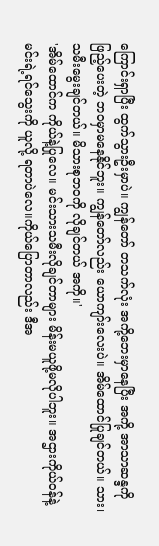ကြောင်းရှာပြီး ထွက်သွားဦးမှာပဲ။ ကျွန်တော် တသက်လုံး အကို့ဘေးမှာနေပြီး အကို့ အာသာဆန္ဒကိုဖြည့်ပေးတဲ့ ဘဝမှာမနေနိုင်ဘူး။ ကျွန်တော်လည်း ယောကျာ်းလေးပဲ။ အိမ်ထောင်ပြုချင်တယ်။ သား၊သမီးမွေးချင်တယ်။ မိသားစုဘဝကို လိုချင်တယ် အကို။'
'အိမ်ထောင်က ကိုယ်နဲ့ပြုလေ။ မင်းသားသမီးလိုချင်တာများ မိန်းမယူဖို့မလိုပါဘူး။ အဌားကိုယ်ဝန်နဲ့မင်းရဲ့ရင်သွေးကို ယူလို့ ရတာပဲလေ။ကိုယ်ပြောတာလည်း ဒီအ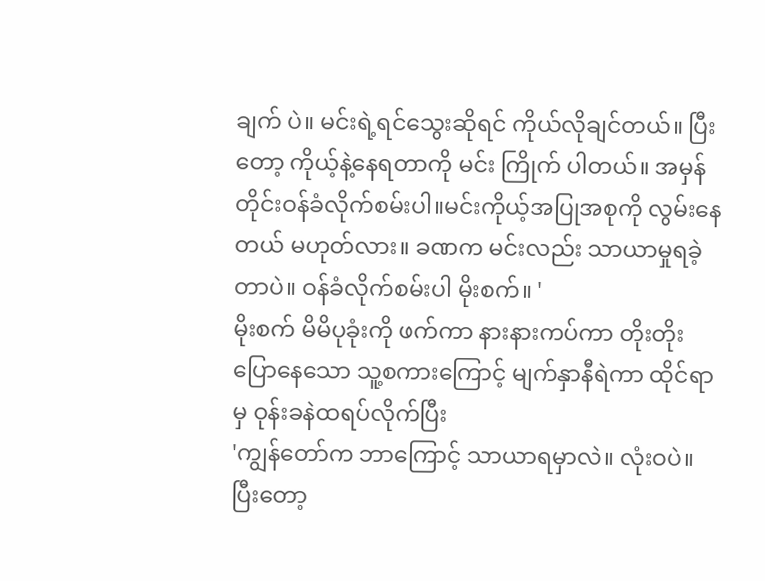ချက် ပဲ။ မင်းရဲ့ရင်သွေးဆိုရင် ကိုယ်လိုချင်တယ်။ ပြီးတော့ ကိုယ့်နဲ့နေရတာကို မင်း ကြိုက် ပါတယ်။ အမှန်တိုင်းဝန်ခံလိုက်စမ်းပါ။မင်းကိုယ့်အပြုအစုကို လွမ်းနေတယ် မဟုတ်လား။ ခဏက မင်းလည်း သာယာမှုရခဲ့တာပဲ။ ဝန်ခံလိုက်စမ်းပါ မိုးစက်။ '
မိုးစက် မိမိပုခုံးကို ဖက်ကာ နားနားကပ်ကာ တိုးတိုးပြောနေသော သူ့စကားကြောင့် မျက်နှာနီရဲကာ ထိုင်ရာမှ ဝုန်းခနဲထရပ်လိုက်ပြီး
'ကျွန်တော်က ဘာကြောင့် သာယာရမှာလဲ။ လုံးဝပဲ။ ပြီးတော့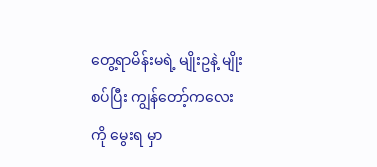တွေ့ရာမိန်းမရဲ့ မျိုးဥနဲ့ မျိုးစပ်ပြီး ကျွန်တော့်ကလေးကို မွေးရ မှာ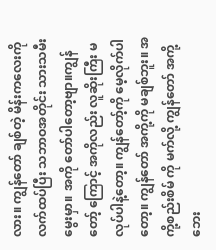လား။ ကျွန်တော် ချစ်တဲ့ မိန်းကလေးကို လက်ထပ်ပြီး သဘာဝအတိုင်း သားသမီးမွေးမှာ။ အကို တော်ပါတော့ဗျာ။ကျွန်တော့် ကြောင့် အကိုလည်း လူဆိုးကြီး မလုပ်ပါနဲ့တော့။ ကျွန်တော့်ကို မေ့လိုက်ပါတော့။ ကျွန်တော် အကို့ကို မချစ်ဘူး။ အကို့စည်းစိမ် ကို မက်လို့ ကျွန်တော် အကို့ဘေး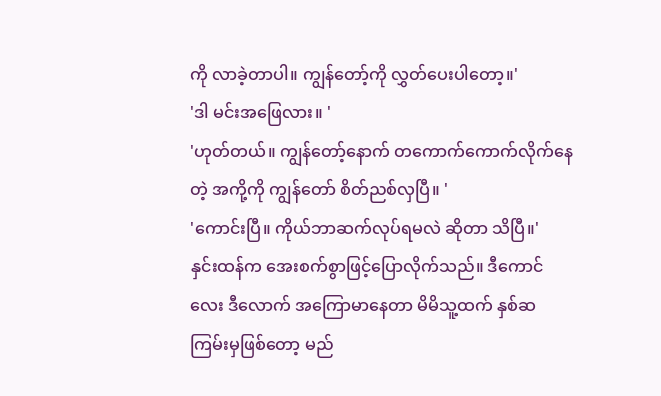ကို လာခဲ့တာပါ။ ကျွန်တော့်ကို လွှတ်ပေးပါတော့။'
'ဒါ မင်းအဖြေလား။ '
'ဟုတ်တယ်။ ကျွန်တော့်နောက် တကောက်ကောက်လိုက်နေတဲ့ အကို့ကို ကျွန်တော် စိတ်ညစ်လှပြီ။ '
'ကောင်းပြီ။ ကိုယ်ဘာဆက်လုပ်ရမလဲ ဆိုတာ သိပြီ။'
နှင်းထန်က အေးစက်စွာဖြင့်ပြောလိုက်သည်။ ဒီကောင်လေး ဒီလောက် အကြောမာနေတာ မိမိသူ့ထက် နှစ်ဆကြမ်းမှဖြစ်တော့ မည်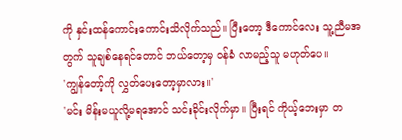ကို နှင်းထန်ကောင်းကောင်းသိလိုက်သည်။ ပြီးတော့ ဒီကောင်လေး သူ့ညီမအတွက် သူချစ်နေရင်တောင် ဘယ်တော့မှ ဝန်ခံ လာမည့်သူ မဟုတ်ပေ။
'ကျွန်တော့်ကို လွှတ်ပေးတော့မှာလား။'
'မင်း မိန်းမယူလို့မရအောင် သင်းခိုင်းလိုက်မှာ။ ပြီးရင် ကိုယ့်ဘေးမှာ တ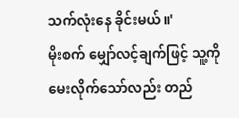သက်လုံးနေ ခိုင်းမယ်။'
မိုးစက် မျှော်လင့်ချက်ဖြင့် သူ့ကို မေးလိုက်သော်လည်း တည်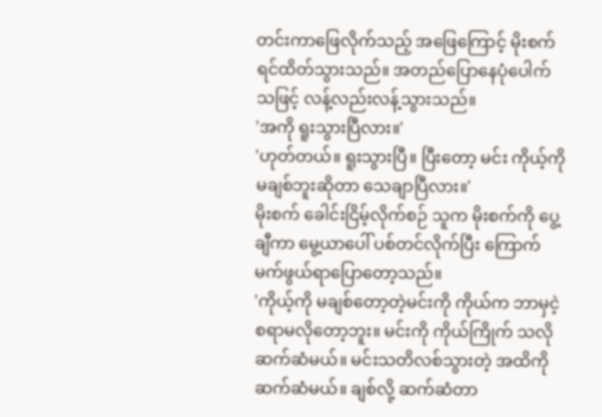တင်းကာဖြေလိုက်သည့် အဖြေကြောင့် မိုးစက် ရင်ထိတ်သွားသည်။ အတည်ပြောနေပုံပေါက်သဖြင့် လန့်လည်းလန့်သွားသည်။
'အကို ရူးသွားပြီလား။'
'ဟုတ်တယ်။ ရူးသွားပြီ။ ပြီးတော့ မင်း ကိုယ့်ကို မချစ်ဘူးဆိုတာ သေချာပြီလား။'
မိုးစက် ခေါင်းငြိမ့်လိုက်စဉ် သူက မိုးစက်ကို ပွေ့ချီကာ မွေ့ယာပေါ် ပစ်တင်လိုက်ပြီး ကြောက်မက်ဖွယ်ရာပြောတော့သည်။
'ကိုယ့်ကို မချစ်တော့တဲ့မင်းကို ကိုယ်က ဘာမှငဲ့စရာမလိုတော့ဘူး။ မင်းကို ကိုယ်ကြိုက် သလို ဆက်ဆံမယ်။ မင်းသတိလစ်သွားတဲ့ အထိကို ဆက်ဆံမယ်။ ချစ်လို့ ဆက်ဆံတာ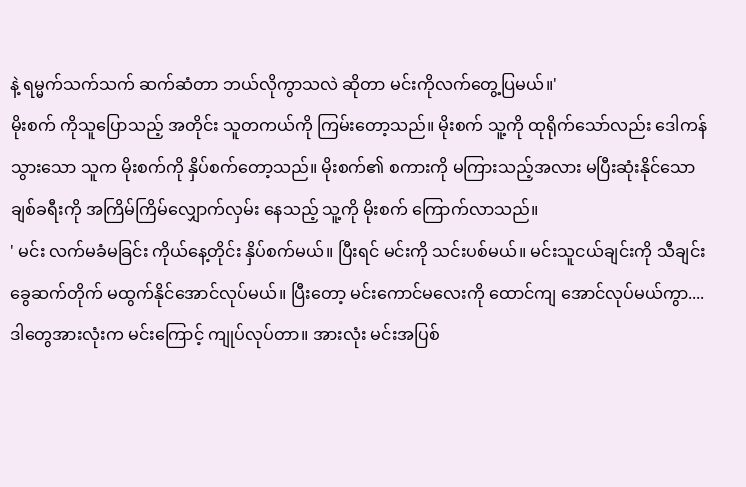နဲ့ ရမ္မက်သက်သက် ဆက်ဆံတာ ဘယ်လိုကွာသလဲ ဆိုတာ မင်းကိုလက်တွေ့ပြမယ်။'
မိုးစက် ကိုသူပြောသည့် အတိုင်း သူတကယ်ကို ကြမ်းတော့သည်။ မိုးစက် သူ့ကို ထုရိုက်သော်လည်း ဒေါကန်သွားသော သူက မိုးစက်ကို နှိပ်စက်တော့သည်။ မိုးစက်၏ စကားကို မကြားသည့်အလား မပြီးဆုံးနိုင်သော ချစ်ခရီးကို အကြိမ်ကြိမ်လျှောက်လှမ်း နေသည့် သူ့ကို မိုးစက် ကြောက်လာသည်။
' မင်း လက်မခံမခြင်း ကိုယ်နေ့တိုင်း နှိပ်စက်မယ်။ ပြီးရင် မင်းကို သင်းပစ်မယ်။ မင်းသူငယ်ချင်းကို သီချင်း ခွေဆက်တိုက် မထွက်နိုင်အောင်လုပ်မယ်။ ပြီးတော့ မင်းကောင်မလေးကို ထောင်ကျ အောင်လုပ်မယ်ကွာ....ဒါတွေအားလုံးက မင်းကြောင့် ကျုပ်လုပ်တာ။ အားလုံး မင်းအပြစ်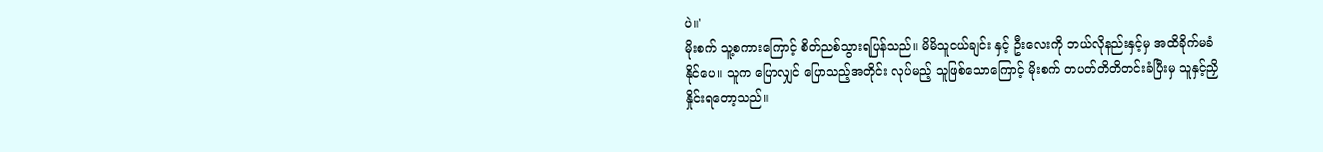ပဲ။'
မိုးစက် သူ့စကားကြောင့် စိတ်ညစ်သွားရပြန်သည်။ မိမိသူငယ်ချင်း နှင့် ဦးလေးကို ဘယ်လိုနည်းနှင့်မှ အထိခိုက်မခံနိုင်ပေ။ သူက ပြောလျှင် ပြောသည့်အတိုင်း လုပ်မည့် သူဖြစ်သောကြောင့် မိုးစက် တပတ်တိတိတင်းခံပြီးမှ သူနှင့်ညှိနှိုင်းရတော့သည်။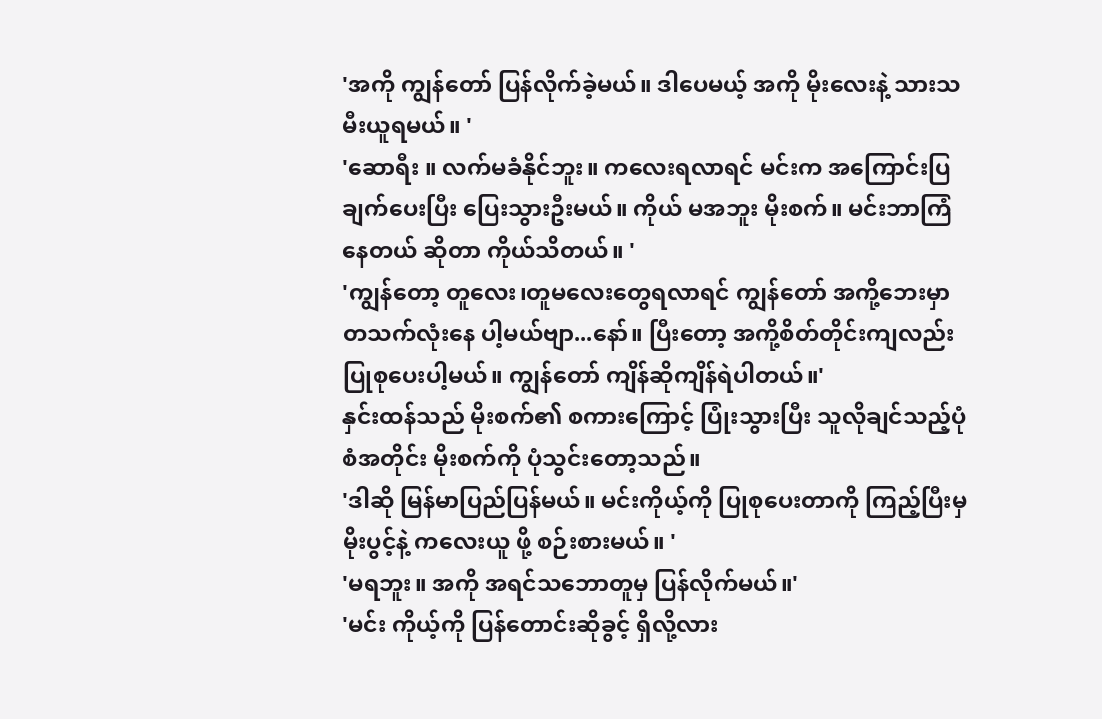'အကို ကျွန်တော် ပြန်လိုက်ခဲ့မယ်။ ဒါပေမယ့် အကို မိုးလေးနဲ့ သားသမီးယူရမယ်။ '
'ဆောရီး ။ လက်မခံနိုင်ဘူး။ ကလေးရလာရင် မင်းက အကြောင်းပြချက်ပေးပြီး ပြေးသွားဦးမယ်။ ကိုယ် မအဘူး မိုးစက်။ မင်းဘာကြံနေတယ် ဆိုတာ ကိုယ်သိတယ်။ '
'ကျွန်တော့ တူလေး၊တူမလေးတွေရလာရင် ကျွန်တော် အကို့ဘေးမှာ တသက်လုံးနေ ပါ့မယ်ဗျာ...နော်။ ပြီးတော့ အကို့စိတ်တိုင်းကျလည်း ပြုစုပေးပါ့မယ်။ ကျွန်တော် ကျိန်ဆိုကျိန်ရဲပါတယ်။'
နှင်းထန်သည် မိုးစက်၏ စကားကြောင့် ပြုံးသွားပြီး သူလိုချင်သည့်ပုံစံအတိုင်း မိုးစက်ကို ပုံသွင်းတော့သည်။
'ဒါဆို မြန်မာပြည်ပြန်မယ်။ မင်းကိုယ့်ကို ပြုစုပေးတာကို ကြည့်ပြီးမှ မိုးပွင့်နဲ့ ကလေးယူ ဖို့ စဉ်းစားမယ်။ '
'မရဘူး။ အကို အရင်သဘောတူမှ ပြန်လိုက်မယ်။'
'မင်း ကိုယ့်ကို ပြန်တောင်းဆိုခွင့် ရှိလို့လား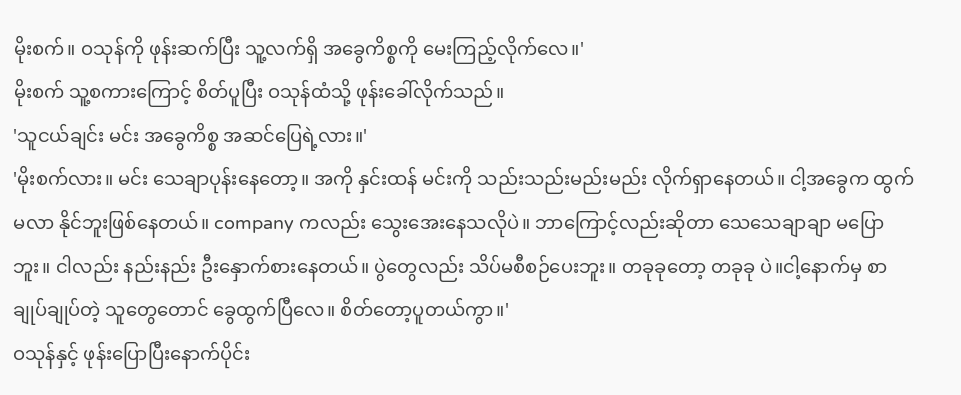မိုးစက်။ ဝသုန်ကို ဖုန်းဆက်ပြီး သူ့လက်ရှိ အခွေကိစ္စကို မေးကြည့်လိုက်လေ။'
မိုးစက် သူ့စကားကြောင့် စိတ်ပူပြီး ဝသုန်ထံသို့ ဖုန်းခေါ်လိုက်သည်။
'သူငယ်ချင်း မင်း အခွေကိစ္စ အဆင်ပြေရဲ့လား။'
'မိုးစက်လား။ မင်း သေချာပုန်းနေတော့။ အကို နှင်းထန် မင်းကို သည်းသည်းမည်းမည်း လိုက်ရှာနေတယ်။ ငါ့အခွေက ထွက်မလာ နိုင်ဘူးဖြစ်နေတယ်။ company ကလည်း သွေးအေးနေသလိုပဲ။ ဘာကြောင့်လည်းဆိုတာ သေသေချာချာ မပြောဘူး။ ငါလည်း နည်းနည်း ဦးနှောက်စားနေတယ်။ ပွဲတွေလည်း သိပ်မစီစဉ်ပေးဘူး။ တခုခုတော့ တခုခု ပဲ။ငါ့နောက်မှ စာချုပ်ချုပ်တဲ့ သူတွေတောင် ခွေထွက်ပြီလေ။ စိတ်တော့ပူတယ်ကွာ။'
ဝသုန်နှင့် ဖုန်းပြောပြီးနောက်ပိုင်း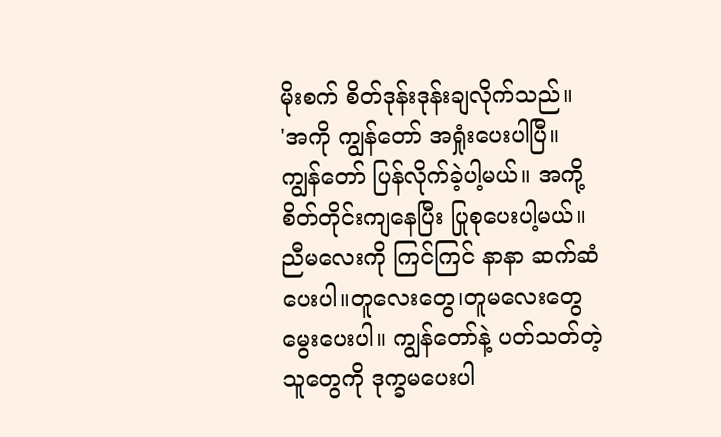မိုးစက် စိတ်ဒုန်းဒုန်းချလိုက်သည်။
'အကို ကျွန်တော် အရှုံးပေးပါပြီ။ ကျွန်တော် ပြန်လိုက်ခဲ့ပါ့မယ်။ အကို့စိတ်တိုင်းကျနေပြီး ပြုစုပေးပါ့မယ်။ ညီမလေးကို ကြင်ကြင် နာနာ ဆက်ဆံပေးပါ။တူလေးတွေ၊တူမလေးတွေ မွေးပေးပါ။ ကျွန်တော်နဲ့ ပတ်သတ်တဲ့သူတွေကို ဒုက္ခမပေးပါ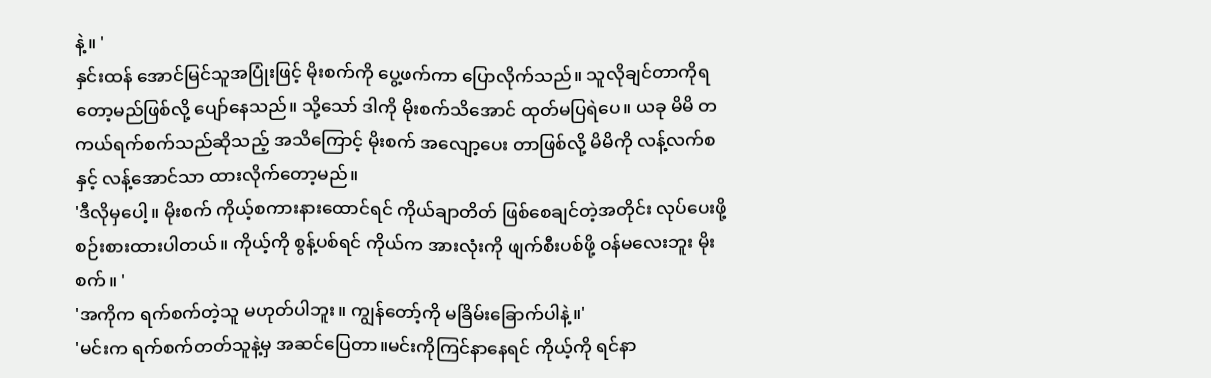နဲ့။ '
နှင်းထန် အောင်မြင်သူအပြုံးဖြင့် မိုးစက်ကို ပွေ့ဖက်ကာ ပြောလိုက်သည်။ သူလိုချင်တာကိုရတော့မည်ဖြစ်လို့ ပျော်နေသည်။ သို့သော် ဒါကို မိုးစက်သိအောင် ထုတ်မပြရဲပေ။ ယခု မိမိ တကယ်ရက်စက်သည်ဆိုသည့် အသိကြောင့် မိုးစက် အလျော့ပေး တာဖြစ်လို့ မိမိကို လန့်လက်စနှင့် လန့်အောင်သာ ထားလိုက်တော့မည်။
'ဒီလိုမှပေါ့။ မိုးစက် ကိုယ့်စကားနားထောင်ရင် ကိုယ်ချာတိတ် ဖြစ်စေချင်တဲ့အတိုင်း လုပ်ပေးဖို့ စဉ်းစားထားပါတယ်။ ကိုယ့်ကို စွန့်ပစ်ရင် ကိုယ်က အားလုံးကို ဖျက်စီးပစ်ဖို့ ဝန်မလေးဘူး မိုးစက်။ '
'အကိုက ရက်စက်တဲ့သူ မဟုတ်ပါဘူး။ ကျွန်တော့်ကို မခြိမ်းခြောက်ပါနဲ့။'
'မင်းက ရက်စက်တတ်သူနဲ့မှ အဆင်ပြေတာ။မင်းကိုကြင်နာနေရင် ကိုယ့်ကို ရင်နာ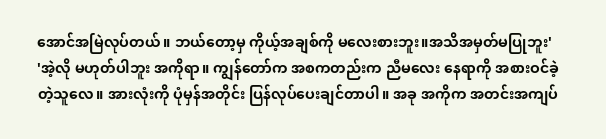အောင်အမြဲလုပ်တယ်။ ဘယ်တော့မှ ကိုယ့်အချစ်ကို မလေးစားဘူး။အသိအမှတ်မပြုဘူး'
'အဲ့လို မဟုတ်ပါဘူး အကိုရာ။ ကျွန်တော်က အစကတည်းက ညီမလေး နေရာကို အစားဝင်ခဲ့တဲ့သူလေ။ အားလုံးကို ပုံမှန်အတိုင်း ပြန်လုပ်ပေးချင်တာပါ။ အခု အကိုက အတင်းအကျပ်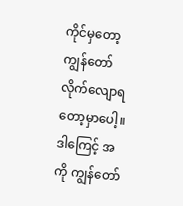ကိုင်မှတော့ ကျွန်တော် လိုက်လျောရတော့မှာပေါ့။ ဒါကြေင့် အကို ကျွန်တော်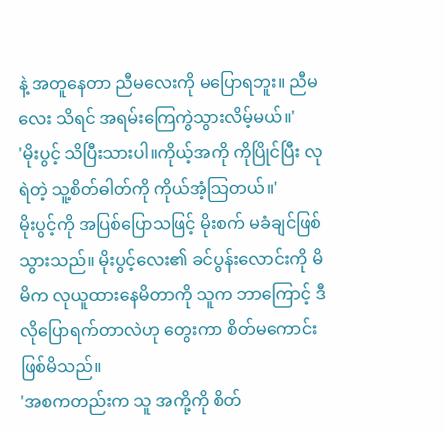နဲ့ အတူနေတာ ညီမလေးကို မပြောရဘူး။ ညီမလေး သိရင် အရမ်းကြေကွဲသွားလိမ့်မယ်။'
'မိုးပွင့် သိပြီးသားပါ။ကိုယ့်အကို ကိုပြိုင်ပြီး လုရဲတဲ့ သူ့စိတ်ဓါတ်ကို ကိုယ်အံ့သြတယ်။'
မိုးပွင့်ကို အပြစ်ပြောသဖြင့် မိုးစက် မခံချင်ဖြစ်သွားသည်။ မိုးပွင့်လေး၏ ခင်ပွန်းလောင်းကို မိမိက လုယူထားနေမိတာကို သူက ဘာကြောင့် ဒီလိုပြောရက်တာလဲဟု တွေးကာ စိတ်မကောင်းဖြစ်မိသည်။
'အစကတည်းက သူ အကို့ကို စိတ်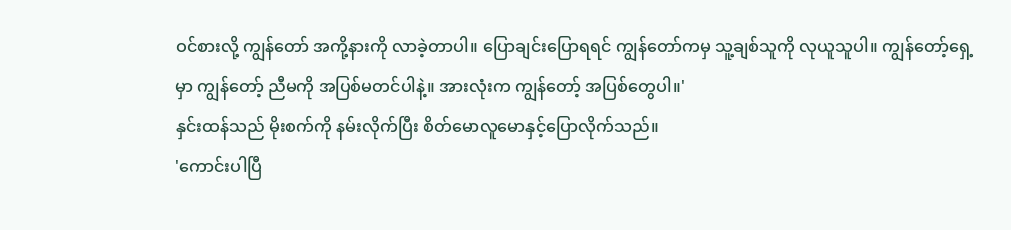ဝင်စားလို့ ကျွန်တော် အကို့နားကို လာခဲ့တာပါ။ ပြောချင်းပြောရရင် ကျွန်တော်ကမှ သူ့ချစ်သူကို လုယူသူပါ။ ကျွန်တော့်ရှေ့မှာ ကျွန်တော့် ညီမကို အပြစ်မတင်ပါနဲ့။ အားလုံးက ကျွန်တော့် အပြစ်တွေပါ။'
နှင်းထန်သည် မိုးစက်ကို နမ်းလိုက်ပြီး စိတ်မောလူမောနှင့်ပြောလိုက်သည်။
'ကောင်းပါပြီ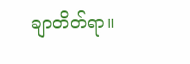ချာတိတ်ရာ။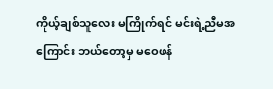ကိုယ့်ချစ်သူလေး မကြိုက်ရင် မင်းရဲ့ညီမအကြောင်း ဘယ်တော့မှ မဝေဖန်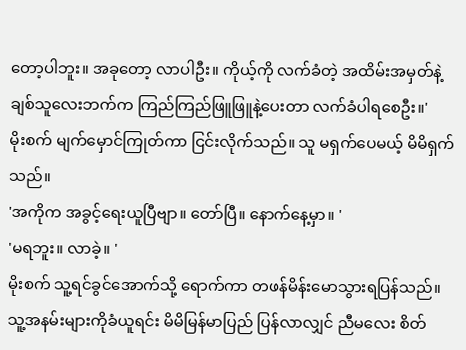တော့ပါဘူး။ အခုတော့ လာပါဦး။ ကိုယ့်ကို လက်ခံတဲ့ အထိမ်းအမှတ်နဲ့ ချစ်သူလေးဘက်က ကြည်ကြည်ဖြူဖြူနဲ့ပေးတာ လက်ခံပါရစေဦး။'
မိုးစက် မျက်မှောင်ကြုတ်ကာ ငြင်းလိုက်သည်။ သူ မရှက်ပေမယ့် မိမိရှက်သည်။
'အကိုက အခွင့်ရေးယူပြီဗျာ။ တော်ပြီ။ နောက်နေ့မှာ။ '
'မရဘူး။ လာခဲ့။ '
မိုးစက် သူ့ရင်ခွင်အောက်သို့ ရောက်ကာ တဖန်မိန်းမောသွားရပြန်သည်။ သူ့အနမ်းများကိုခံယူရင်း မိမိမြန်မာပြည် ပြန်လာလျှင် ညီမလေး စိတ်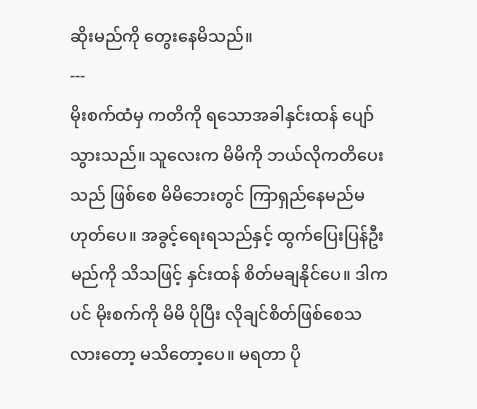ဆိုးမည်ကို တွေးနေမိသည်။
---
မိုးစက်ထံမှ ကတိကို ရသောအခါနှင်းထန် ပျော်သွားသည်။ သူလေးက မိမိကို ဘယ်လိုကတိပေးသည် ဖြစ်စေ မိမိဘေးတွင် ကြာရှည်နေမည်မဟုတ်ပေ။ အခွင့်ရေးရသည်နှင့် ထွက်ပြေးပြန်ဦးမည်ကို သိသဖြင့် နှင်းထန် စိတ်မချနိုင်ပေ။ ဒါကပင် မိုးစက်ကို မိမိ ပိုပြီး လိုချင်စိတ်ဖြစ်စေသလားတော့ မသိတော့ပေ။ မရတာ ပို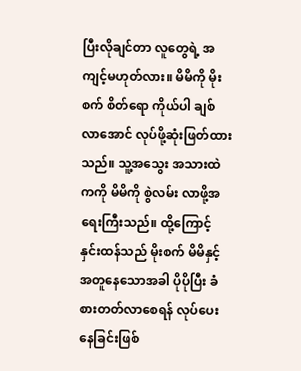ပြီးလိုချင်တာ လူတွေရဲ့ အကျင့်မဟုတ်လား။ မိမိကို မိုးစက် စိတ်ရော ကိုယ်ပါ ချစ်လာအောင် လုပ်ဖို့ဆုံးဖြတ်ထားသည်။ သူ့အသွေး အသားထဲကကို မိမိကို စွဲလမ်း လာဖို့အရေးကြီးသည်။ ထို့ကြောင့် နှင်းထန်သည် မိုးစက် မိမိနှင့် အတူနေသောအခါ ပိုပိုပြီး ခံစားတတ်လာစေရန် လုပ်ပေးနေခြင်းဖြစ်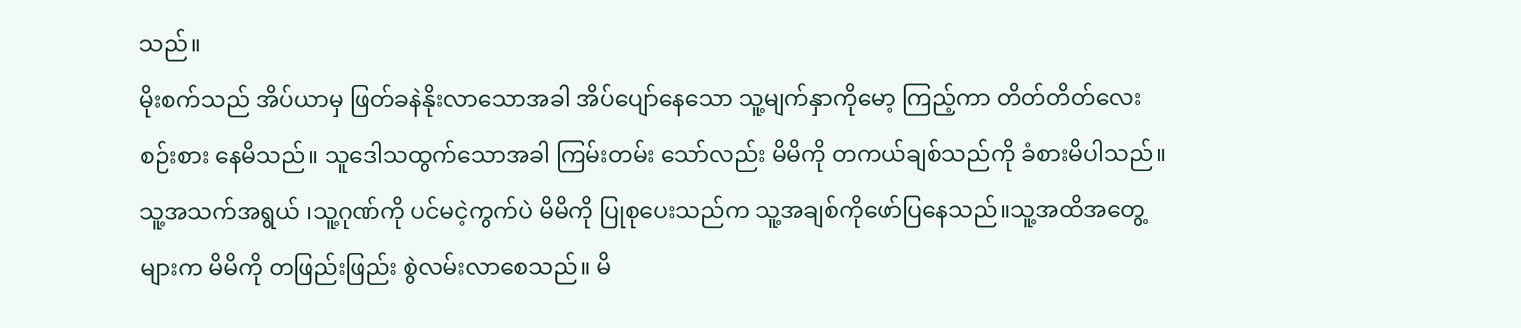သည်။
မိုးစက်သည် အိပ်ယာမှ ဖြတ်ခနဲနိုးလာသောအခါ အိပ်ပျော်နေသော သူ့မျက်နှာကိုမော့ ကြည့်ကာ တိတ်တိတ်လေး စဉ်းစား နေမိသည်။ သူဒေါသထွက်သောအခါ ကြမ်းတမ်း သော်လည်း မိမိကို တကယ်ချစ်သည်ကို ခံစားမိပါသည်။ သူ့အသက်အရွယ် ၊သူ့ဂုဏ်ကို ပင်မငဲ့ကွက်ပဲ မိမိကို ပြုစုပေးသည်က သူ့အချစ်ကိုဖော်ပြနေသည်။သူ့အထိအတွေ့ များက မိမိကို တဖြည်းဖြည်း စွဲလမ်းလာစေသည်။ မိ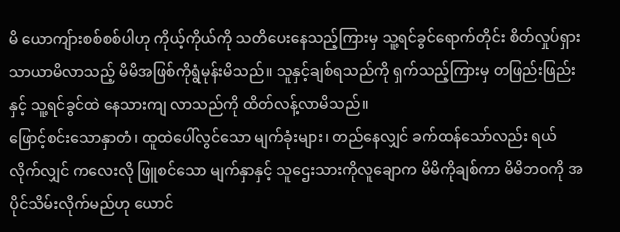မိ ယောကျ်ားစစ်စစ်ပါဟု ကိုယ့်ကိုယ်ကို သတိပေးနေသည့်ကြားမှ သူ့ရင်ခွင်ရောက်တိုင်း စိတ်လှုပ်ရှား သာယာမိလာသည့် မိမိအဖြစ်ကိုရွံမုန်းမိသည်။ သူနှင့်ချစ်ရသည်ကို ရှက်သည့်ကြားမှ တဖြည်းဖြည်းနှင့် သူ့ရင်ခွင်ထဲ နေသားကျ လာသည်ကို ထိတ်လန့်လာမိသည်။
ဖြောင့်စင်းသောနှာတံ၊ ထူထဲပေါ်လွင်သော မျက်ခုံးများ၊ တည်နေလျှင် ခက်ထန်သော်လည်း ရယ်လိုက်လျှင် ကလေးလို ဖြူစင်သော မျက်နှာနှင့် သူဌေးသားကိုလူချောက မိမိကိုချစ်ကာ မိမိဘဝကို အပိုင်သိမ်းလိုက်မည်ဟု ယောင်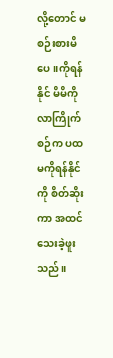လို့တောင် မစဉ်းစားမိပေ။ကိုရန်နိုင် မိမိကိုလာကြိုက်စဉ်က ပထမကိုရန်နိုင်ကို စိတ်ဆိုးကာ အထင်သေးခဲ့ဖူးသည်။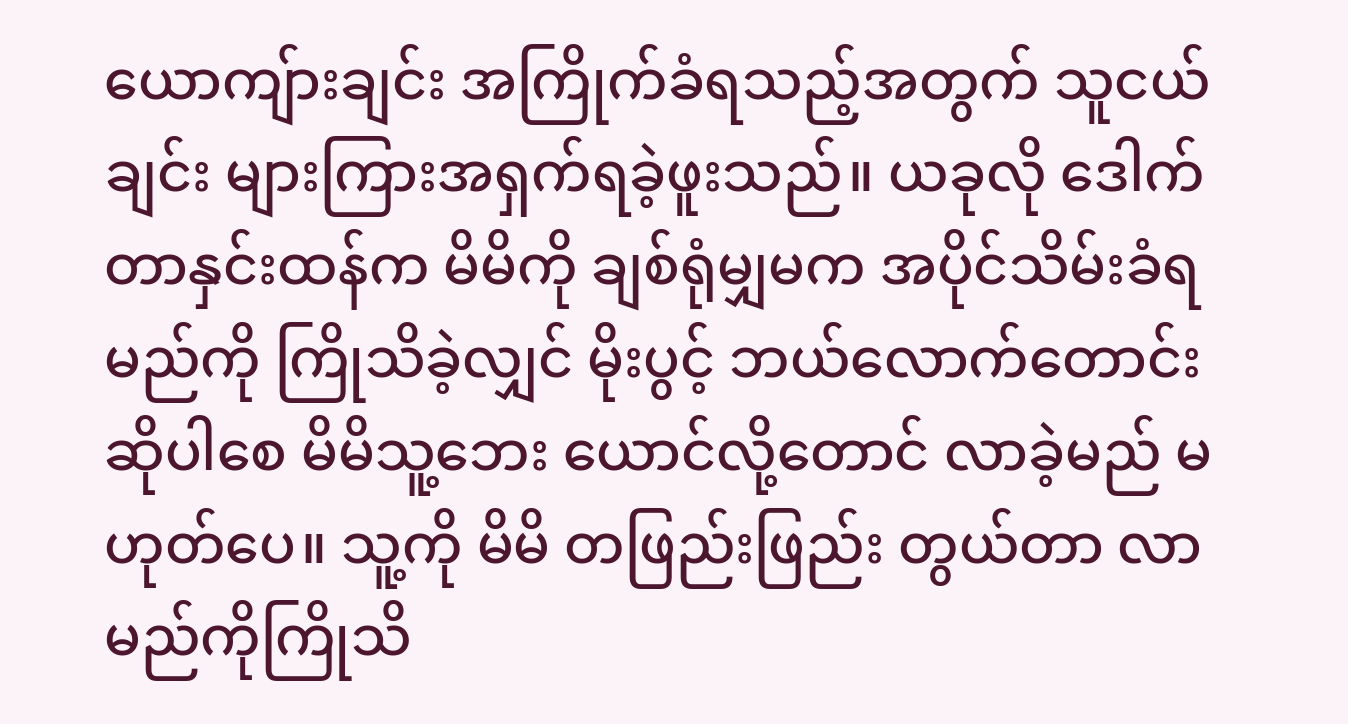ယောကျ်ားချင်း အကြိုက်ခံရသည့်အတွက် သူငယ်ချင်း များကြားအရှက်ရခဲ့ဖူးသည်။ ယခုလို ဒေါက်တာနှင်းထန်က မိမိကို ချစ်ရုံမျှမက အပိုင်သိမ်းခံရမည်ကို ကြိုသိခဲ့လျှင် မိုးပွင့် ဘယ်လောက်တောင်းဆိုပါစေ မိမိသူ့ဘေး ယောင်လို့တောင် လာခဲ့မည် မဟုတ်ပေ။ သူ့ကို မိမိ တဖြည်းဖြည်း တွယ်တာ လာမည်ကိုကြိုသိ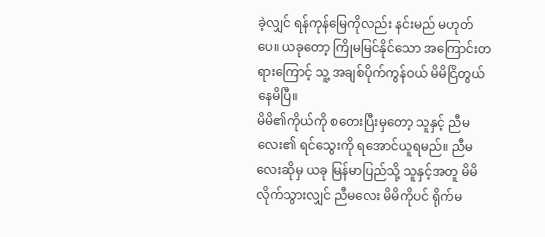ခဲ့လျှင် ရန်ကုန်မြေကိုလည်း နင်းမည် မဟုတ်ပေ။ ယခုတော့ ကြိုမမြင်နိုင်သော အကြောင်းတရားကြောင့် သူ့ အချစ်ပိုက်ကွန်ဝယ် မိမိငြိတွယ်နေမိပြီ။
မိမိ၏ကိုယ်ကို စတေးပြီးမှတော့ သူနှင့် ညီမလေး၏ ရင်သွေးကို ရအောင်ယူရမည်။ ညီမလေးဆိုမှ ယခု မြန်မာပြည်သို့ သူနှင့်အတူ မိမိလိုက်သွားလျှင် ညီမလေး မိမိကိုပင် ရိုက်မ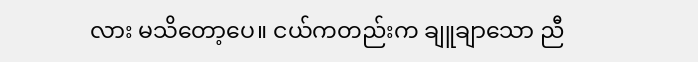လား မသိတော့ပေ။ ငယ်ကတည်းက ချူချာသော ညီ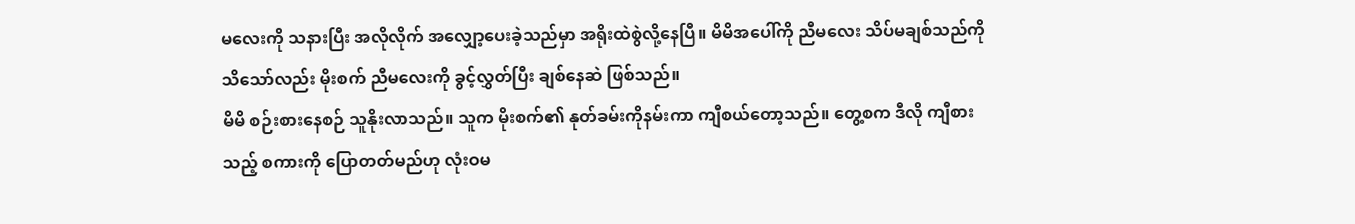မလေးကို သနားပြီး အလိုလိုက် အလျှော့ပေးခဲ့သည်မှာ အရိုးထဲစွဲလို့နေပြီ။ မိမိအပေါ်ကို ညီမလေး သိပ်မချစ်သည်ကို သိသော်လည်း မိုးစက် ညီမလေးကို ခွင့်လွှတ်ပြီး ချစ်နေဆဲ ဖြစ်သည်။
မိမိ စဉ်းစားနေစဉ် သူနိုးလာသည်။ သူက မိုးစက်၏ နုတ်ခမ်းကိုနမ်းကာ ကျီစယ်တော့သည်။ တွေ့စက ဒီလို ကျီစားသည့် စကားကို ပြောတတ်မည်ဟု လုံးဝမ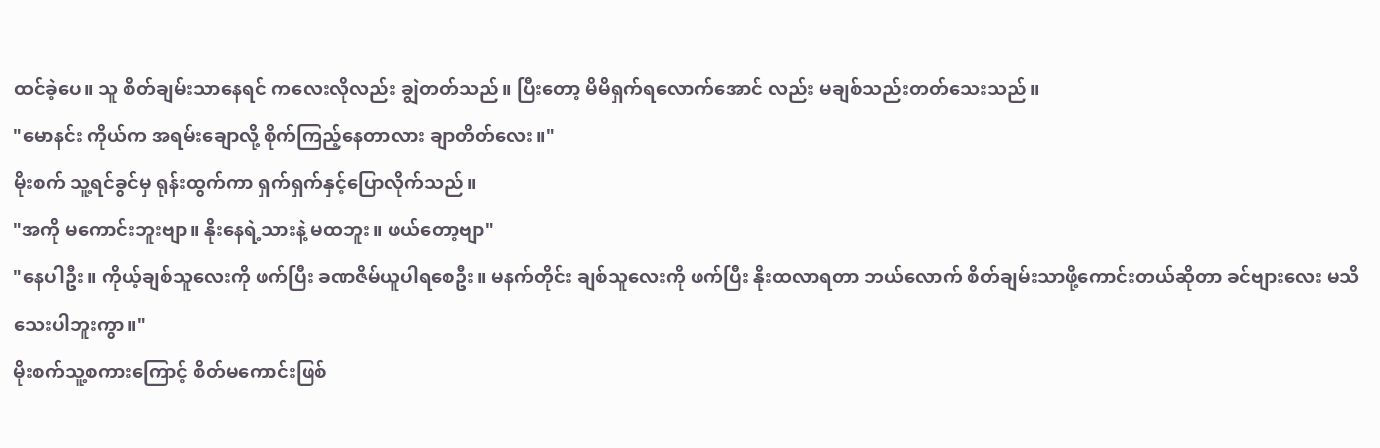ထင်ခဲ့ပေ။ သူ စိတ်ချမ်းသာနေရင် ကလေးလိုလည်း ချွဲတတ်သည်။ ပြီးတော့ မိမိရှက်ရလောက်အောင် လည်း မချစ်သည်းတတ်သေးသည်။
"မောနင်း ကိုယ်က အရမ်းချောလို့ စိုက်ကြည့်နေတာလား ချာတိတ်လေး။"
မိုးစက် သူ့ရင်ခွင်မှ ရုန်းထွက်ကာ ရှက်ရှက်နှင့်ပြောလိုက်သည်။
"အကို မကောင်းဘူးဗျာ။ နိုးနေရဲ့သားနဲ့ မထဘူး။ ဖယ်တော့ဗျာ"
"နေပါဦး။ ကိုယ့်ချစ်သူလေးကို ဖက်ပြီး ခဏဇိမ်ယူပါရစေဦး။ မနက်တိုင်း ချစ်သူလေးကို ဖက်ပြီး နိုးထလာရတာ ဘယ်လောက် စိတ်ချမ်းသာဖို့ကောင်းတယ်ဆိုတာ ခင်ဗျားလေး မသိသေးပါဘူးကွာ။"
မိုးစက်သူ့စကားကြောင့် စိတ်မကောင်းဖြစ်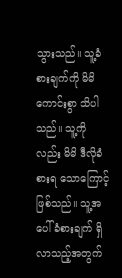သွားသည်။ သူ့ခံစားချက်ကို မိမိကောင်းစွာ သိပါသည်။ သူ့ကိုလည်း မိမိ ဒီလိုခံစားရ သောကြောင့်ဖြစ်သည်။ သူ့အပေါ်ခံစားချက် ရှိလာသည့်အတွက်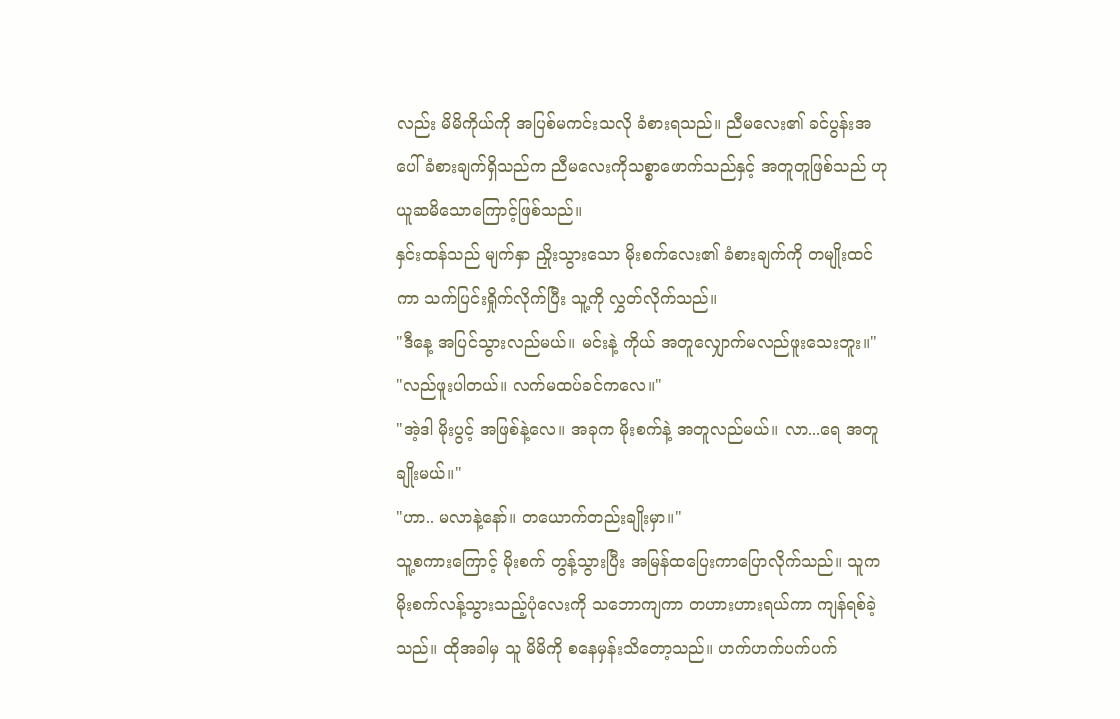လည်း မိမိကိုယ်ကို အပြစ်မကင်းသလို ခံစားရသည်။ ညီမလေး၏ ခင်ပွန်းအပေါ် ခံစားချက်ရှိသည်က ညီမလေးကိုသစ္စာဖောက်သည်နှင့် အတူတူဖြစ်သည် ဟု ယူဆမိသောကြောင့်ဖြစ်သည်။
နှင်းထန်သည် မျက်နှာ ညှိုးသွားသော မိုးစက်လေး၏ ခံစားချက်ကို တမျိုးထင်ကာ သက်ပြင်းရှိုက်လိုက်ပြီး သူ့ကို လွှတ်လိုက်သည်။
"ဒီနေ့ အပြင်သွားလည်မယ်။ မင်းနဲ့ ကိုယ် အတူလျှောက်မလည်ဖူးသေးဘူး။"
"လည်ဖူးပါတယ်။ လက်မထပ်ခင်ကလေ။"
"အဲ့ဒါ မိုးပွင့် အဖြစ်နဲ့လေ။ အခုက မိုးစက်နဲ့ အတူလည်မယ်။ လာ...ရေ အတူချိုးမယ်။"
"ဟာ.. မလာနဲ့နော်။ တယောက်တည်းချိုးမှာ။"
သူ့စကားကြောင့် မိုးစက် တွန့်သွားပြီး အမြန်ထပြေးကာပြောလိုက်သည်။ သူက မိုးစက်လန့်သွားသည့်ပုံလေးကို သဘောကျကာ တဟားဟားရယ်ကာ ကျန်ရစ်ခဲ့သည်။ ထိုအခါမှ သူ မိမိကို စနေမှန်းသိတော့သည်။ ဟက်ဟက်ပက်ပက်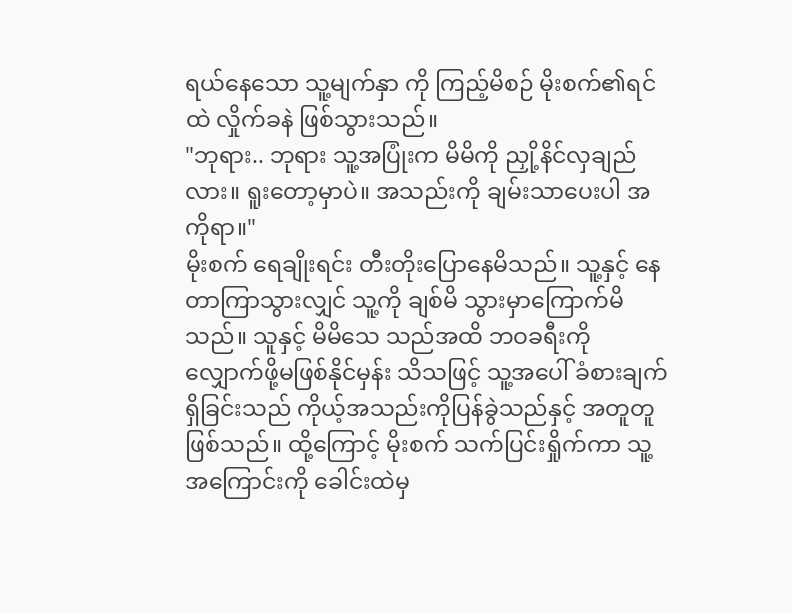ရယ်နေသော သူ့မျက်နှာ ကို ကြည့်မိစဉ် မိုးစက်၏ရင်ထဲ လှိုက်ခနဲ ဖြစ်သွားသည်။
"ဘုရား.. ဘုရား သူ့အပြုံးက မိမိကို ညှို့နိင်လှချည်လား။ ရူးတော့မှာပဲ။ အသည်းကို ချမ်းသာပေးပါ အကိုရာ။"
မိုးစက် ရေချိုးရင်း တီးတိုးပြောနေမိသည်။ သူ့နှင့် နေတာကြာသွားလျှင် သူ့ကို ချစ်မိ သွားမှာကြောက်မိသည်။ သူနှင့် မိမိသေ သည်အထိ ဘဝခရီးကို လျှောက်ဖို့မဖြစ်နိုင်မှန်း သိသဖြင့် သူ့အပေါ် ခံစားချက်ရှိခြင်းသည် ကိုယ့်အသည်းကိုပြန်ခွဲသည်နှင့် အတူတူဖြစ်သည်။ ထို့ကြောင့် မိုးစက် သက်ပြင်းရှိုက်ကာ သူ့အကြောင်းကို ခေါင်းထဲမှ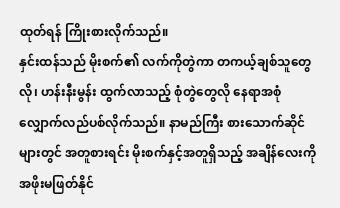ထုတ်ရန် ကြိုးစားလိုက်သည်။
နှင်းထန်သည် မိုးစက်၏ လက်ကိုတွဲကာ တကယ့်ချစ်သူတွေလို၊ ဟန်းနီးမွန်း ထွက်လာသည့် စုံတွဲတွေလို နေရာအစုံ လျှောက်လည်ပစ်လိုက်သည်။ နာမည်ကြီး စားသောက်ဆိုင်များတွင် အတူစားရင်း မိုးစက်နှင့်အတူရှိသည့် အချိန်လေးကို အဖိုးမဖြတ်နိုင်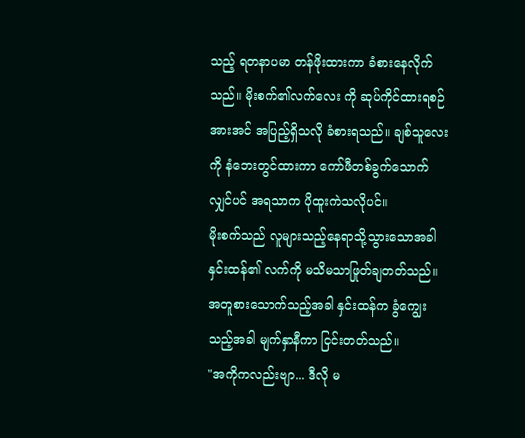သည့် ရတနာပမာ တန်ဖိုးထားကာ ခံစားနေလိုက်သည်။ မိုးစက်၏လက်လေး ကို ဆုပ်ကိုင်ထားရစဉ် အားအင် အပြည့်ရှိသလို ခံစားရသည်။ ချစ်သူလေးကို နံဘေးတွင်ထားကာ ကော်ဖီတစ်ခွက်သောက်လျှင်ပင် အရသာက ပိုထူးကဲသလိုပင်။
မိုးစက်သည် လူများသည့်နေရာသို့သွားသောအခါ နှင်းထန်၏ လက်ကို မသိမသာဖြုတ်ချတတ်သည်။ အတူစားသောက်သည့်အခါ နှင်းထန်က ခွံကျွေးသည့်အခါ မျက်နှာနီကာ ငြင်းတတ်သည်။
"အကိုကလည်းဗျာ... ဒီလို မ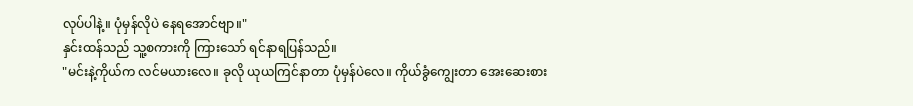လုပ်ပါနဲ့။ ပုံမှန်လိုပဲ နေရအောင်ဗျာ။"
နှင်းထန်သည် သူ့စကားကို ကြားသော် ရင်နာရပြန်သည်။
"မင်းနဲ့ကိုယ်က လင်မယားလေ။ ခုလို ယုယကြင်နာတာ ပုံမှန်ပဲလေ။ ကိုယ်ခွံကျွေးတာ အေးဆေးစား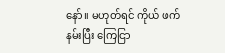နော်။ မဟုတ်ရင် ကိုယ် ဖက်နမ်းပြီး ကြေငြာ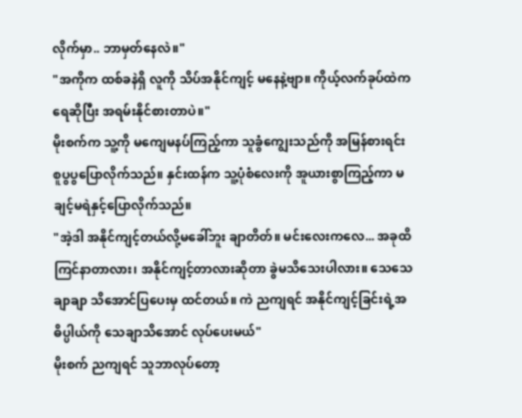လိုက်မှာ.. ဘာမှတ်နေလဲ။"
"အကိုက ထစ်ခနဲရှိ လူကို သိပ်အနိုင်ကျင့် မနေနဲ့ဗျာ။ ကိုယ့်လက်ခုပ်ထဲက ရေဆိုပြီး အရမ်းနိုင်စားတာပဲ။"
မိုးစက်က သူ့ကို မကျေမနပ်ကြည့်ကာ သူခွံကျွေးသည်ကို အမြန်စားရင်း စူပွပွပြောလိုက်သည်။ နှင်းထန်က သူ့ပုံစံလေးကို အူယားစွာကြည့်ကာ မချင့်မရဲနှင့်ပြောလိုက်သည်။
"အဲ့ဒါ အနိုင်ကျင့်တယ်လို့မခေါ်ဘူး ချာတိတ်။ မင်းလေးကလေ... အခုထိ ကြင်နာတာလား၊ အနိုင်ကျင့်တာလားဆိုတာ ခွဲမသိသေးပါလား။ သေသေချာချာ သိအောင်ပြပေးမှ ထင်တယ်။ ကဲ ညကျရင် အနိုင်ကျင့်ခြင်းရဲ့အဓိပ္ပါယ်ကို သေချာသိအောင် လုပ်ပေးမယ်"
မိုးစက် ညကျရင် သူဘာလုပ်တော့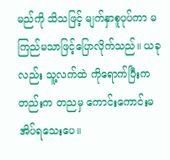မည်ကို သိသဖြင့် မျက်နှာစူပုပ်ကာ မကြည်မသာဖြင့်ပြောလိုက်သည်။ ယခုလည်း သူ့လက်ထဲ ကိုရောက်ပြီးကတည်းက တညမှ ကောင်းကောင်းမအိပ်ရသေးပေ။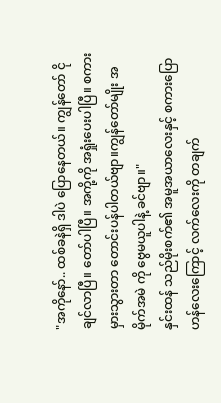"အကိုနော်.. ထစ်ခနဲရှိ ဒါပဲ ပြောနေတယ်။ ကျွန်တော် ငိုချင်လာပြီ။ တော်ပါပြီ။ အကို့ကို အရှုံးပေးပါပြီ။ စကားမှားသွားတာ တောင်းပန်ပါတယ်ဗျာ။ကျွန်တော်မျိုး အမိုက်အမဲ ကို ဗွေမယူပါနဲ့ ခင်ဗျာ။"
နှင်းထန် သည်မိုးစက်၏ အမူအယာလေးနှင့် စကားပြောဟန်လေးကြောင့် လက်လေးကို တချက်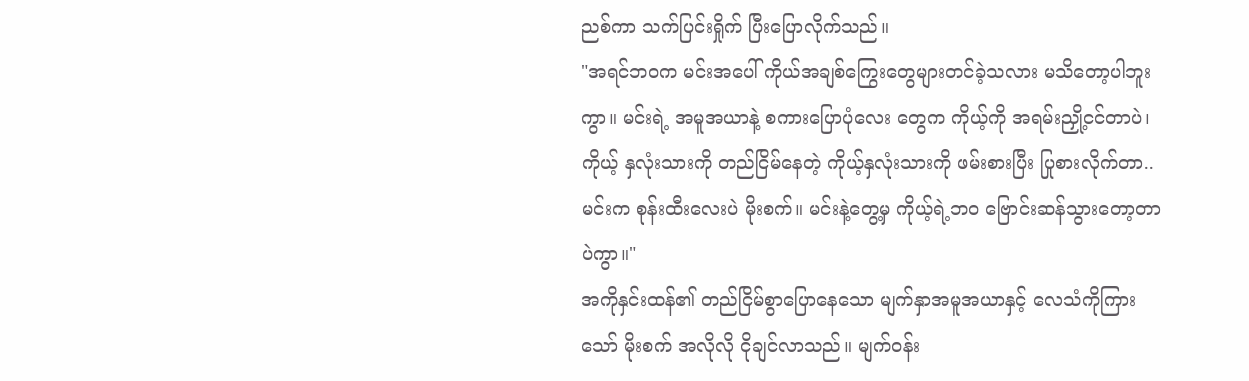ညစ်ကာ သက်ပြင်းရှိုက် ပြီးပြောလိုက်သည်။
"အရင်ဘဝက မင်းအပေါ် ကိုယ်အချစ်ကြွေးတွေများတင်ခဲ့သလား မသိတော့ပါဘူးကွာ။ မင်းရဲ့ အမူအယာနဲ့ စကားပြောပုံလေး တွေက ကိုယ့်ကို အရမ်းညှို့ငင်တာပဲ၊ ကိုယ့် နှလုံးသားကို တည်ငြိမ်နေတဲ့ ကိုယ့်နှလုံးသားကို ဖမ်းစားပြီး ပြုစားလိုက်တာ.. မင်းက စုန်းထီးလေးပဲ မိုးစက်။ မင်းနဲ့တွေ့မှ ကိုယ့်ရဲ့ဘ၀ ဗြောင်းဆန်သွားတော့တာပဲကွာ။"
အကိုနှင်းထန်၏ တည်ငြိမ်စွာပြောနေသော မျက်နှာအမူအယာနှင့် လေသံကိုကြားသော် မိုးစက် အလိုလို ငိုချင်လာသည်။ မျက်ဝန်း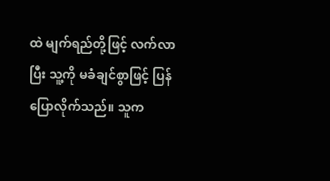ထဲ မျက်ရည်တို့ဖြင့် လက်လာပြီး သူ့ကို မခံချင်စွာဖြင့် ပြန်ပြောလိုက်သည်။ သူက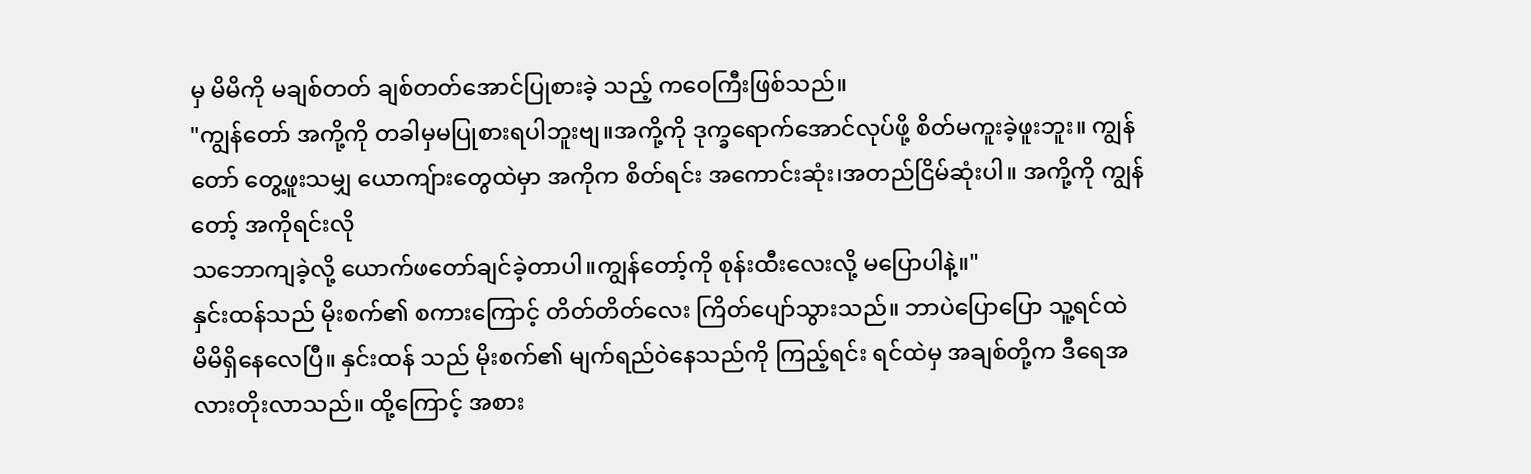မှ မိမိကို မချစ်တတ် ချစ်တတ်အောင်ပြုစားခဲ့ သည့် ကဝေကြီးဖြစ်သည်။
"ကျွန်တော် အကို့ကို တခါမှမပြုစားရပါဘူးဗျ။အကို့ကို ဒုက္ခရောက်အောင်လုပ်ဖို့ စိတ်မကူးခဲ့ဖူးဘူး။ ကျွန်တော် တွေ့ဖူးသမျှ ယောကျ်ားတွေထဲမှာ အကိုက စိတ်ရင်း အကောင်းဆုံး၊အတည်ငြိမ်ဆုံးပါ။ အကို့ကို ကျွန်တော့် အကိုရင်းလို
သဘောကျခဲ့လို့ ယောက်ဖတော်ချင်ခဲ့တာပါ။ကျွန်တော့်ကို စုန်းထီးလေးလို့ မပြောပါနဲ့။"
နှင်းထန်သည် မိုးစက်၏ စကားကြောင့် တိတ်တိတ်လေး ကြိတ်ပျော်သွားသည်။ ဘာပဲပြောပြော သူ့ရင်ထဲ မိမိရှိနေလေပြီ။ နှင်းထန် သည် မိုးစက်၏ မျက်ရည်ဝဲနေသည်ကို ကြည့်ရင်း ရင်ထဲမှ အချစ်တို့က ဒီရေအလားတိုးလာသည်။ ထို့ကြောင့် အစား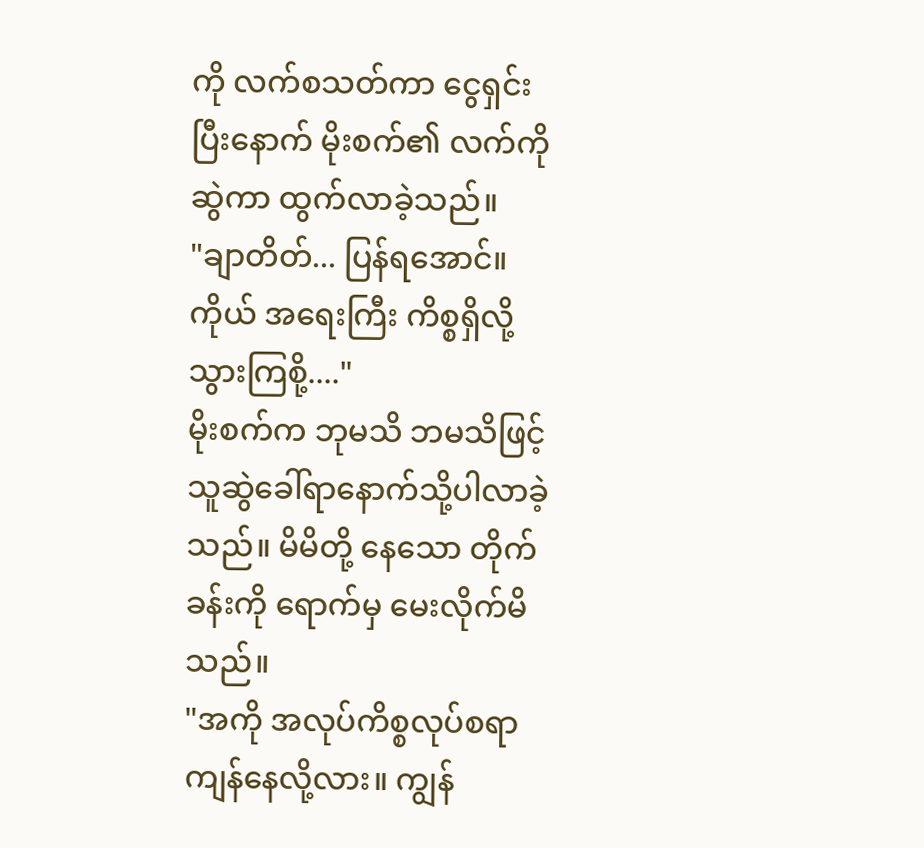ကို လက်စသတ်ကာ ငွေရှင်းပြီးနောက် မိုးစက်၏ လက်ကိုဆွဲကာ ထွက်လာခဲ့သည်။
"ချာတိတ်... ပြန်ရအောင်။ ကိုယ် အရေးကြီး ကိစ္စရှိလို့ သွားကြစို့...."
မိုးစက်က ဘုမသိ ဘမသိဖြင့် သူဆွဲခေါ်ရာနောက်သို့ပါလာခဲ့သည်။ မိမိတို့ နေသော တိုက်ခန်းကို ရောက်မှ မေးလိုက်မိသည်။
"အကို အလုပ်ကိစ္စလုပ်စရာ ကျန်နေလို့လား။ ကျွန်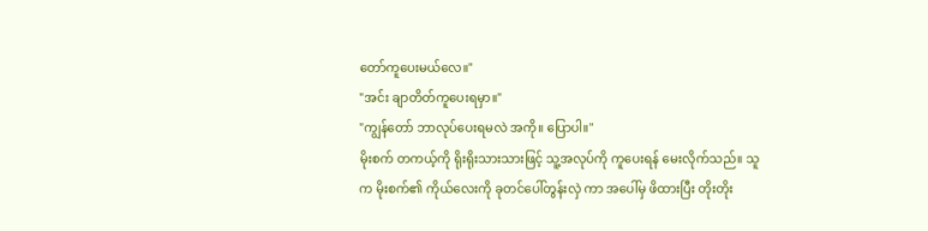တော်ကူပေးမယ်လေ။"
"အင်း ချာတိတ်ကူပေးရမှာ။"
"ကျွန်တော် ဘာလုပ်ပေးရမလဲ အကို။ ပြောပါ။"
မိုးစက် တကယ့်ကို ရိုးရိုးသားသားဖြင့် သူ့အလုပ်ကို ကူပေးရန် မေးလိုက်သည်။ သူက မိုးစက်၏ ကိုယ်လေးကို ခုတင်ပေါ်တွန်းလှဲ ကာ အပေါ်မှ ဖိထားပြီး တိုးတိုး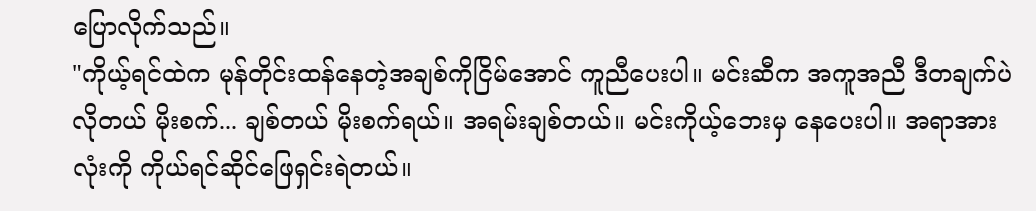ပြောလိုက်သည်။
"ကိုယ့်ရင်ထဲက မုန်တိုင်းထန်နေတဲ့အချစ်ကိုငြိမ်အောင် ကူညီပေးပါ။ မင်းဆီက အကူအညီ ဒီတချက်ပဲလိုတယ် မိုးစက်... ချစ်တယ် မိုးစက်ရယ်။ အရမ်းချစ်တယ်။ မင်းကိုယ့်ဘေးမှ နေပေးပါ။ အရာအားလုံးကို ကိုယ်ရင်ဆိုင်ဖြေရှင်းရဲတယ်။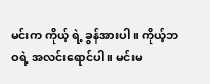မင်းက ကိုယ့် ရဲ့ ခွန်အားပါ။ ကိုယ့်ဘဝရဲ့ အလင်းရောင်ပါ။ မင်းမ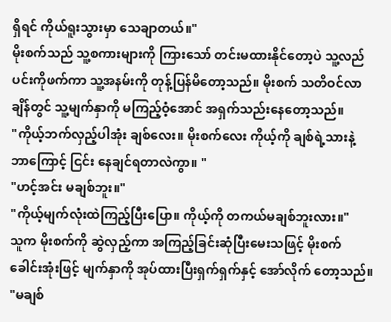ရှိရင် ကိုယ်ရူးသွားမှာ သေချာတယ်။"
မိုးစက်သည် သူ့စကားများကို ကြားသော် တင်းမထားနိုင်တော့ပဲ သူ့လည်ပင်းကိုဖက်ကာ သူ့အနမ်းကို တုန့်ပြန်မိတော့သည်။ မိုးစက် သတိဝင်လာချိန်တွင် သူ့မျက်နှာကို မကြည့်ဝံ့အောင် အရှက်သည်းနေတော့သည်။
"ကိုယ့်ဘက်လှည့်ပါအုံး ချစ်လေး။ မိုးစက်လေး ကိုယ့်ကို ချစ်ရဲ့သားနဲ့ ဘာကြောင့် ငြင်း နေချင်ရတာလဲကွာ။ "
"ဟင့်အင်း မချစ်ဘူး။"
"ကိုယ့်မျက်လုံးထဲကြည့်ပြီးပြော။ ကိုယ့်ကို တကယ်မချစ်ဘူးလား။"
သူက မိုးစက်ကို ဆွဲလှည့်ကာ အကြည့်ခြင်းဆုံပြီးမေးသဖြင့် မိုးစက် ခေါင်းအုံးဖြင့် မျက်နှာကို အုပ်ထားပြီးရှက်ရှက်နှင့် အော်လိုက် တော့သည်။
"မချစ်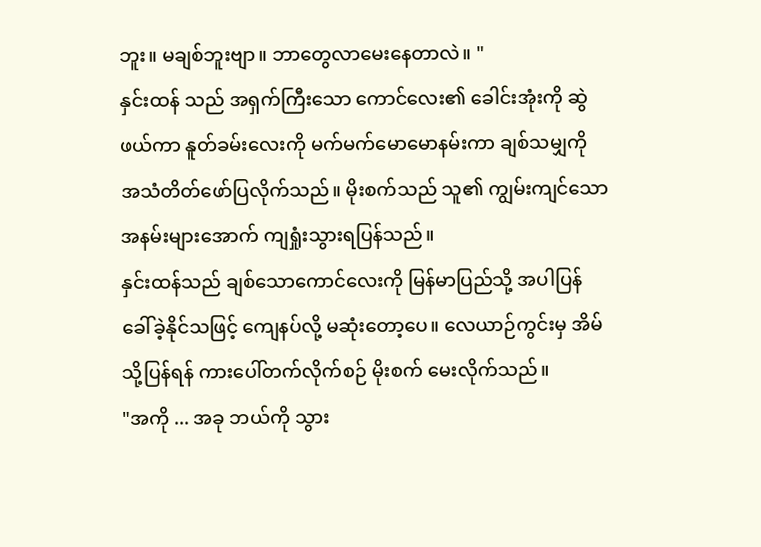ဘူး။ မချစ်ဘူးဗျာ။ ဘာတွေလာမေးနေတာလဲ။ "
နှင်းထန် သည် အရှက်ကြီးသော ကောင်လေး၏ ခေါင်းအုံးကို ဆွဲဖယ်ကာ နူတ်ခမ်းလေးကို မက်မက်မောမောနမ်းကာ ချစ်သမျှကို အသံတိတ်ဖော်ပြလိုက်သည်။ မိုးစက်သည် သူ၏ ကျွမ်းကျင်သော အနမ်းများအောက် ကျရှုံးသွားရပြန်သည်။
နှင်းထန်သည် ချစ်သောကောင်လေးကို မြန်မာပြည်သို့ အပါပြန်ခေါ်ခဲ့နိုင်သဖြင့် ကျေနပ်လို့ မဆုံးတော့ပေ။ လေယာဉ်ကွင်းမှ အိမ်သို့ပြန်ရန် ကားပေါ်တက်လိုက်စဉ် မိုးစက် မေးလိုက်သည်။
"အကို ... အခု ဘယ်ကို သွား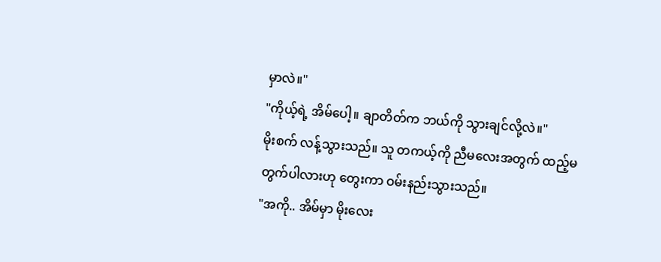မှာလဲ။"
"ကိုယ့်ရဲ့ အိမ်ပေါ့။ ချာတိတ်က ဘယ်ကို သွားချင်လို့လဲ။"
မိုးစက် လန့်သွားသည်။ သူ တကယ့်ကို ညီမလေးအတွက် ထည့်မတွက်ပါလားဟု တွေးကာ ဝမ်းနည်းသွားသည်။
"အကို.. အိမ်မှာ မိုးလေး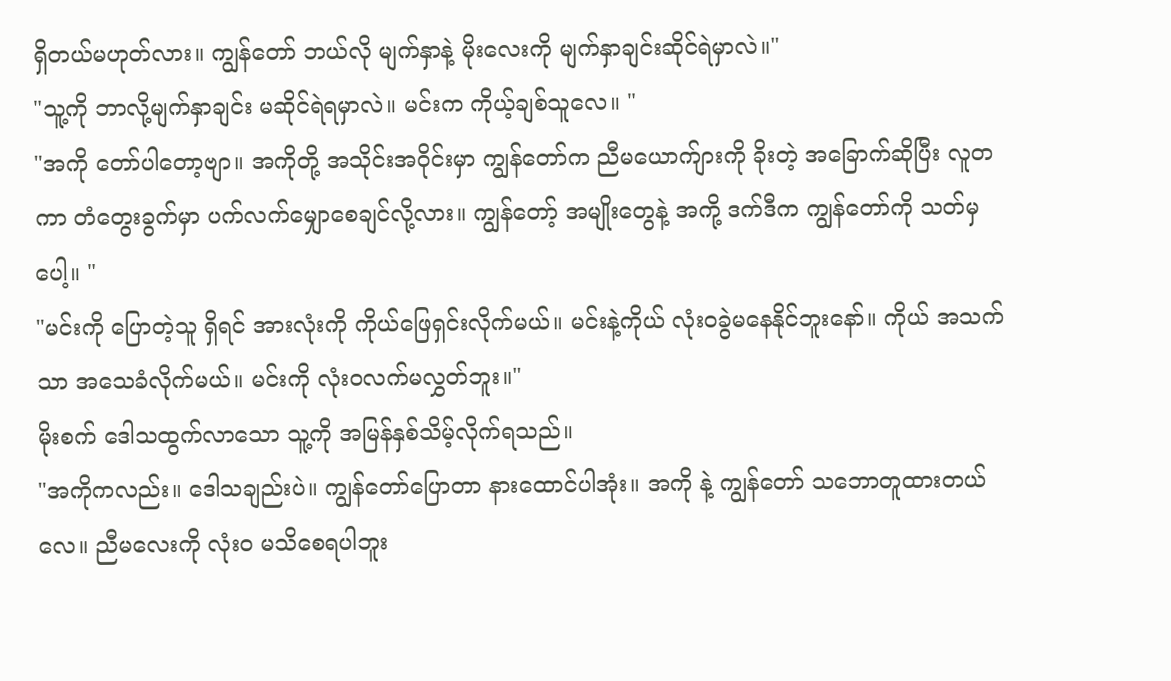ရှိတယ်မဟုတ်လား။ ကျွန်တော် ဘယ်လို မျက်နှာနဲ့ မိုးလေးကို မျက်နှာချင်းဆိုင်ရဲမှာလဲ။"
"သူ့ကို ဘာလို့မျက်နှာချင်း မဆိုင်ရဲရမှာလဲ။ မင်းက ကိုယ့်ချစ်သူလေ။ "
"အကို တော်ပါတော့ဗျာ။ အကိုတို့ အသိုင်းအဝိုင်းမှာ ကျွန်တော်က ညီမယောက်ျားကို ခိုးတဲ့ အခြောက်ဆိုပြီး လူတကာ တံတွေးခွက်မှာ ပက်လက်မျှောစေချင်လို့လား။ ကျွန်တော့် အမျိုးတွေနဲ့ အကို့ ဒက်ဒီက ကျွန်တော်ကို သတ်မှပေါ့။ "
"မင်းကို ပြောတဲ့သူ ရှိရင် အားလုံးကို ကိုယ်ဖြေရှင်းလိုက်မယ်။ မင်းနဲ့ကိုယ် လုံးဝခွဲမနေနိုင်ဘူးနော်။ ကိုယ် အသက်သာ အသေခံလိုက်မယ်။ မင်းကို လုံးဝလက်မလွှတ်ဘူး။"
မိုးစက် ဒေါသထွက်လာသော သူ့ကို အမြန်နှစ်သိမ့်လိုက်ရသည်။
"အကိုကလည်း။ ဒေါသချည်းပဲ။ ကျွန်တော်ပြောတာ နားထောင်ပါအုံး။ အကို နဲ့ ကျွန်တော် သဘောတူထားတယ်လေ။ ညီမလေးကို လုံး၀ မသိစေရပါဘူး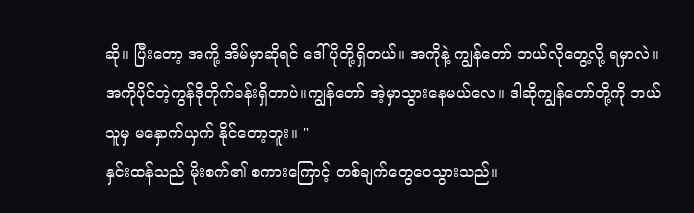ဆို။ ပြီးတော့ အကို့ အိမ်မှာဆိုရင် ဒေါ်ပိုတို့ရှိတယ်။ အကိုနဲ့ ကျွန်တော် ဘယ်လိုတွေ့လို့ ရမှာလဲ။ အကိုပိုင်တဲ့ကွန်ဒိုတိုက်ခန်းရှိတာပဲ။ကျွန်တော် အဲ့မှာသွားနေမယ်လေ။ ဒါဆိုကျွန်တော်တို့ကို ဘယ်သူမှ မနှောက်ယှက် နိုင်တော့ဘူး။ "
နှင်းထန်သည် မိုးစက်၏ စကားကြောင့် တစ်ချက်တွေဝေသွားသည်။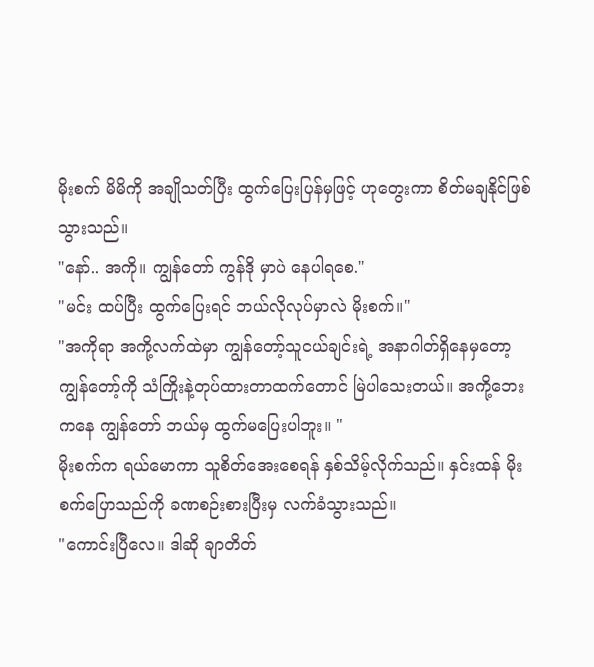မိုးစက် မိမိကို အချိုသတ်ပြီး ထွက်ပြေးပြန်မှဖြင့် ဟုတွေးကာ စိတ်မချနိုင်ဖြစ်သွားသည်။
"နော်.. အကို။ ကျွန်တော် ကွန်ဒို မှာပဲ နေပါရစေ."
"မင်း ထပ်ပြီး ထွက်ပြေးရင် ဘယ်လိုလုပ်မှာလဲ မိုးစက်။"
"အကိုရာ အကို့လက်ထဲမှာ ကျွန်တော့်သူငယ်ချင်းရဲ့ အနာဂါတ်ရှိနေမှတော့ ကျွန်တော့်ကို သံကြိုးနဲ့တုပ်ထားတာထက်တောင် မြဲပါသေးတယ်။ အကို့ဘေးကနေ ကျွန်တော် ဘယ်မှ ထွက်မပြေးပါဘူး။ "
မိုးစက်က ရယ်မောကာ သူစိတ်အေးစေရန် နှစ်သိမ့်လိုက်သည်။ နှင်းထန် မိုးစက်ပြောသည်ကို ခဏစဉ်းစားပြီးမှ လက်ခံသွားသည်။
"ကောင်းပြီလေ။ ဒါဆို ချာတိတ်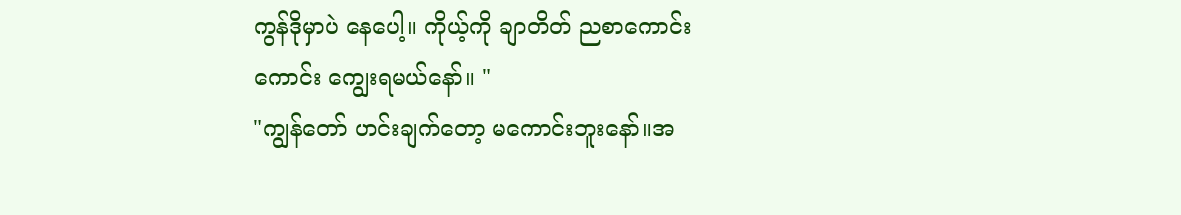ကွန်ဒိုမှာပဲ နေပေါ့။ ကိုယ့်ကို ချာတိတ် ညစာကောင်းကောင်း ကျွေးရမယ်နော်။ "
"ကျွန်တော် ဟင်းချက်တော့ မကောင်းဘူးနော်။အ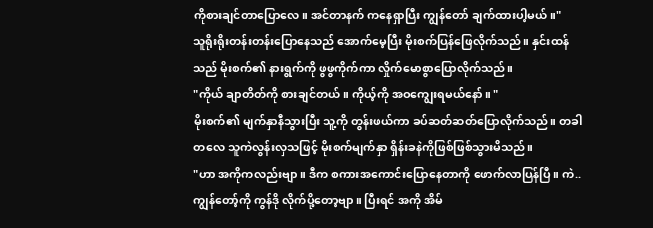ကိုစားချင်တာပြောလေ။ အင်တာနက် ကနေရှာပြီး ကျွန်တော် ချက်ထားပါ့မယ်။"
သူရိုးရိုးတန်းတန်းပြောနေသည် အောက်မေ့ပြီး မိုးစက်ပြန်ဖြေလိုက်သည်။ နှင်းထန်သည် မိုးစက်၏ နားရွက်ကို ဖွဖွကိုက်ကာ လှိုက်မောစွာပြောလိုက်သည်။
"ကိုယ် ချာတိတ်ကို စားချင်တယ်။ ကိုယ့်ကို အဝကျွေးရမယ်နော်။ "
မိုးစက်၏ မျက်နှာနီသွားပြီး သူ့ကို တွန်းဖယ်ကာ ခပ်ဆတ်ဆတ်ပြောလိုက်သည်။ တခါတလေ သူကဲလွန်းလှသဖြင့် မိုးစက်မျက်နှာ ရှိန်းခနဲကိုဖြစ်ဖြစ်သွားမိသည်။
"ဟာ အကိုကလည်းဗျာ။ ဒီက စကားအကောင်းပြောနေတာကို ဖောက်လာပြန်ပြီ။ ကဲ.. ကျွန်တော့်ကို ကွန်ဒို လိုက်ပို့တော့ဗျာ။ ပြီးရင် အကို အိမ်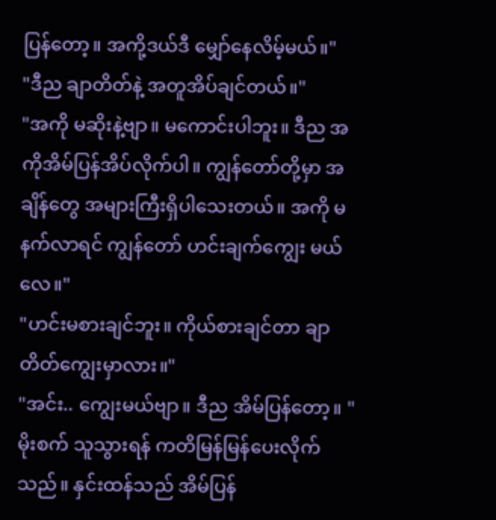ပြန်တော့။ အကို့ဒယ်ဒီ မျှော်နေလိမ့်မယ်။"
"ဒီည ချာတိတ်နဲ့ အတူအိပ်ချင်တယ်။"
"အကို မဆိုးနဲ့ဗျာ။ မကောင်းပါဘူး။ ဒီည အကိုအိမ်ပြန်အိပ်လိုက်ပါ။ ကျွန်တော်တို့မှာ အချိန်တွေ အများကြီးရှိပါသေးတယ်။ အကို မနက်လာရင် ကျွန်တော် ဟင်းချက်ကျွေး မယ်လေ။"
"ဟင်းမစားချင်ဘူး။ ကိုယ်စားချင်တာ ချာတိတ်ကျွေးမှာလား။"
"အင်း.. ကျွေးမယ်ဗျာ။ ဒီည အိမ်ပြန်တော့။ "
မိုးစက် သူသွားရန် ကတိမြန်မြန်ပေးလိုက်သည်။ နှင်းထန်သည် အိမ်ပြန်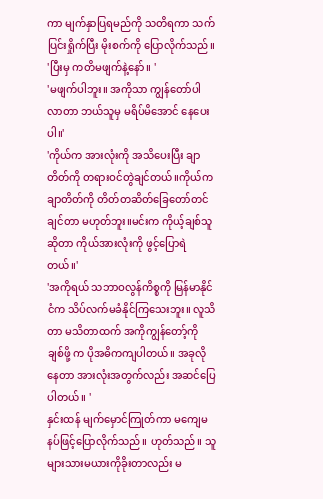ကာ မျက်နှာပြရမည်ကို သတိရကာ သက်ပြင်းရှိုက်ပြီး မိုးစက်ကို ပြောလိုက်သည်။
'ပြီးမှ ကတိမဖျက်နဲ့နော်။ '
'မဖျက်ပါဘူး။ အကိုသာ ကျွန်တော်ပါလာတာ ဘယ်သူမှ မရိပ်မိအောင် နေပေးပါ။'
'ကိုယ်က အားလုံးကို အသိပေးပြီး ချာတိတ်ကို တရားဝင်တွဲချင်တယ်။ကိုယ်က ချာတိတ်ကို တိတ်တဆိတ်ခြေတော်တင်ချင်တာ မဟုတ်ဘူး။မင်းက ကိုယ့်ချစ်သူဆိုတာ ကိုယ်အားလုံးကို ဖွင့်ပြောရဲတယ်။'
'အကိုရယ် သဘာဝလွန်ကိစ္စကို မြန်မာနိုင်ငံက သိပ်လက်မခံနိုင်ကြသေးဘူး။ လူသိတာ မသိတာထက် အကိုကျွန်တော့်ကို ချစ်ဖို့ က ပိုအဓိကကျပါတယ်။ အခုလိုနေတာ အားလုံးအတွက်လည်း အဆင်ပြေပါတယ်။ '
နှင်းထန် မျက်မှောင်ကြုတ်ကာ မကျေမနပ်ဖြင့်ပြောလိုက်သည်။ ဟုတ်သည်။ သူများသားမယားကိုခိုးတာလည်း မ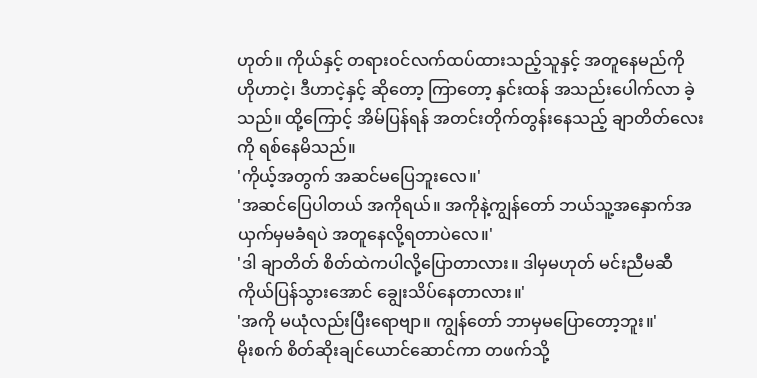ဟုတ်။ ကိုယ်နှင့် တရားဝင်လက်ထပ်ထားသည့်သူနှင့် အတူနေမည်ကို ဟိုဟာငဲ့၊ ဒီဟာငဲ့နှင့် ဆိုတော့ ကြာတော့ နှင်းထန် အသည်းပေါက်လာ ခဲ့သည်။ ထို့ကြောင့် အိမ်ပြန်ရန် အတင်းတိုက်တွန်းနေသည့် ချာတိတ်လေးကို ရစ်နေမိသည်။
'ကိုယ့်အတွက် အဆင်မပြေဘူးလေ။'
'အဆင်ပြေပါတယ် အကိုရယ်။ အကိုနဲ့ကျွန်တော် ဘယ်သူ့အနှောက်အယှက်မှမခံရပဲ အတူနေလို့ရတာပဲလေ။'
'ဒါ ချာတိတ် စိတ်ထဲကပါလို့ပြောတာလား။ ဒါမှမဟုတ် မင်းညီမဆီ ကိုယ်ပြန်သွားအောင် ချွေးသိပ်နေတာလား။'
'အကို မယုံလည်းပြီးရောဗျာ။ ကျွန်တော် ဘာမှမပြောတော့ဘူး။'
မိုးစက် စိတ်ဆိုးချင်ယောင်ဆောင်ကာ တဖက်သို့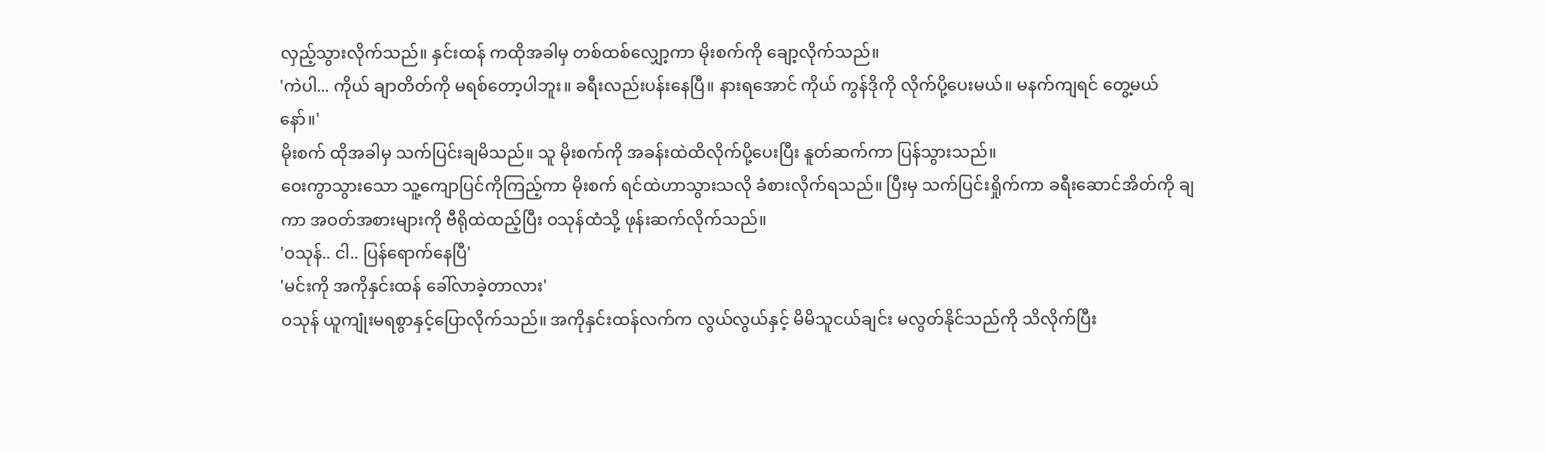လှည့်သွားလိုက်သည်။ နှင်းထန် ကထိုအခါမှ တစ်ထစ်လျှော့ကာ မိုးစက်ကို ချော့လိုက်သည်။
'ကဲပါ... ကိုယ် ချာတိတ်ကို မရစ်တော့ပါဘူး။ ခရီးလည်းပန်းနေပြီ။ နားရအောင် ကိုယ် ကွန်ဒိုကို လိုက်ပို့ပေးမယ်။ မနက်ကျရင် တွေ့မယ်နော်။'
မိုးစက် ထိုအခါမှ သက်ပြင်းချမိသည်။ သူ မိုးစက်ကို အခန်းထဲထိလိုက်ပို့ပေးပြီး နူတ်ဆက်ကာ ပြန်သွားသည်။
ဝေးကွာသွားသော သူ့ကျောပြင်ကိုကြည့်ကာ မိုးစက် ရင်ထဲဟာသွားသလို ခံစားလိုက်ရသည်။ ပြီးမှ သက်ပြင်းရှိုက်ကာ ခရီးဆောင်အိတ်ကို ချကာ အဝတ်အစားများကို ဗီရိုထဲထည့်ပြီး ဝသုန်ထံသို့ ဖုန်းဆက်လိုက်သည်။
'ဝသုန်.. ငါ.. ပြန်ရောက်နေပြီ'
'မင်းကို အကိုနှင်းထန် ခေါ်လာခဲ့တာလား'
ဝသုန် ယူကျုံးမရစွာနှင့်ပြောလိုက်သည်။ အကိုနှင်းထန်လက်က လွယ်လွယ်နှင့် မိမိသူငယ်ချင်း မလွတ်နိုင်သည်ကို သိလိုက်ပြီး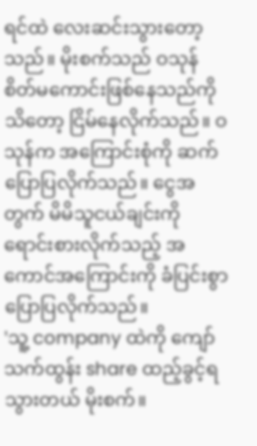ရင်ထဲ လေးဆင်းသွားတော့သည်။ မိုးစက်သည် ဝသုန် စိတ်မကောင်းဖြစ်နေသည်ကိုသိတော့ ငြိမ်နေလိုက်သည်။ ဝသုန်က အကြောင်းစုံကို ဆက်ပြောပြလိုက်သည်။ ငွေအတွက် မိမိသူငယ်ချင်းကိုရောင်းစားလိုက်သည့် အကောင်အကြောင်းကို ခံပြင်းစွာ ပြောပြလိုက်သည်။
'သူ့ company ထဲကို ကျော်သက်ထွန်း share ထည့်ခွင့်ရသွားတယ် မိုးစက်။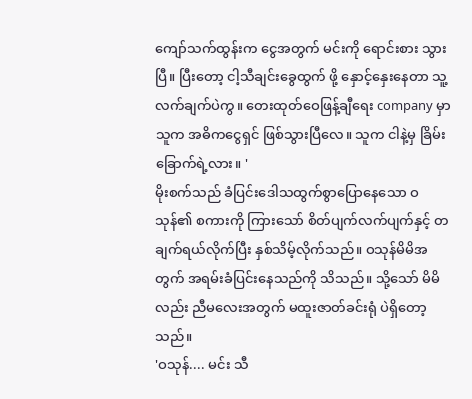ကျော်သက်ထွန်းက ငွေအတွက် မင်းကို ရောင်းစား သွားပြီ။ ပြီးတော့ ငါ့သီချင်းခွေထွက် ဖို့ နှောင့်နှေးနေတာ သူ့လက်ချက်ပဲကွ။ တေးထုတ်ဝေဖြန့်ချီရေး company မှာ သူက အဓိကငွေရှင် ဖြစ်သွားပြီလေ။ သူက ငါနဲ့မှ ခြိမ်းခြောက်ရဲ့လား။ '
မိုးစက်သည် ခံပြင်းဒေါသထွက်စွာပြောနေသော ဝသုန်၏ စကားကို ကြားသော် စိတ်ပျက်လက်ပျက်နှင့် တချက်ရယ်လိုက်ပြီး နှစ်သိမ့်လိုက်သည်။ ဝသုန်မိမိအတွက် အရမ်းခံပြင်းနေသည်ကို သိသည်။ သို့သော် မိမိလည်း ညီမလေးအတွက် မထူးဇာတ်ခင်းရုံ ပဲရှိတော့သည်။
'ဝသုန်.... မင်း သီ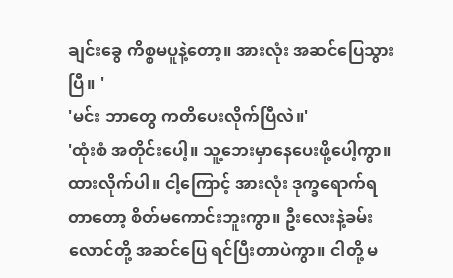ချင်းခွေ ကိစ္စမပူနဲ့တော့။ အားလုံး အဆင်ပြေသွားပြီ။ '
'မင်း ဘာတွေ ကတိပေးလိုက်ပြီလဲ။'
'ထုံးစံ အတိုင်းပေါ့။ သူ့ဘေးမှာနေပေးဖို့ပေါ့ကွာ။ ထားလိုက်ပါ။ ငါ့ကြောင့် အားလုံး ဒုက္ခရောက်ရတာတော့ စိတ်မကောင်းဘူးကွာ။ ဦးလေးနဲ့ခမ်းလောင်တို့ အဆင်ပြေ ရင်ပြီးတာပဲကွာ။ ငါတို့ မ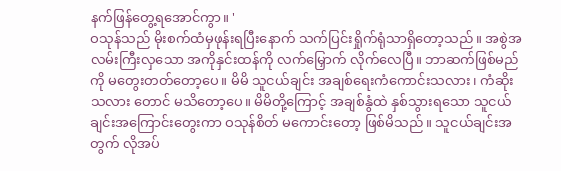နက်ဖြန်တွေ့ရအောင်ကွာ။ '
ဝသုန်သည် မိုးစက်ထံမှဖုန်းရပြီးနောက် သက်ပြင်းရှိုက်ရုံသာရှိတော့သည်။ အစွဲအလမ်းကြီးလှသော အကိုနှင်းထန်ကို လက်မြှောက် လိုက်လေပြီ။ ဘာဆက်ဖြစ်မည်ကို မတွေးတတ်တော့ပေ။ မိမိ သူငယ်ချင်း အချစ်ရေးကံကောင်းသလား၊ ကံဆိုးသလား တောင် မသိတော့ပေ။ မိမိတို့ကြောင့် အချစ်နွံထဲ နှစ်သွားရသော သူငယ်ချင်းအကြောင်းတွေးကာ ဝသုန်စိတ် မကောင်းတော့ ဖြစ်မိသည်။ သူငယ်ချင်းအတွက် လိုအပ်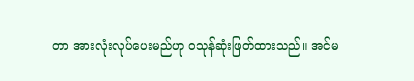တာ အားလုံးလုပ်ပေးမည်ဟု ဝသုန်ဆုံးဖြတ်ထားသည်။ အင်မ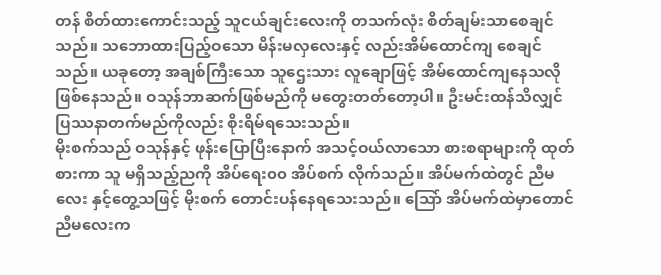တန် စိတ်ထားကောင်းသည့် သူငယ်ချင်းလေးကို တသက်လုံး စိတ်ချမ်းသာစေချင်သည်။ သဘောထားပြည့်ဝသော မိန်းမလှလေးနှင့် လည်းအိမ်ထောင်ကျ စေချင်သည်။ ယခုတော့ အချစ်ကြီးသော သူဌေးသား လူချောဖြင့် အိမ်ထောင်ကျနေသလိုဖြစ်နေသည်။ ဝသုန်ဘာဆက်ဖြစ်မည်ကို မတွေးတတ်တော့ပါ။ ဦးမင်းထန်သိလျှင် ပြဿနာတက်မည်ကိုလည်း စိုးရိမ်ရသေးသည်။
မိုးစက်သည် ဝသုန်နှင့် ဖုန်းပြောပြီးနောက် အသင့်ဝယ်လာသော စားစရာများကို ထုတ်စားကာ သူ မရှိသည့်ညကို အိပ်ရေး၀၀ အိပ်စက် လိုက်သည်။ အိပ်မက်ထဲတွင် ညီမလေး နှင့်တွေ့သဖြင့် မိုးစက် တောင်းပန်နေရသေးသည်။ သြော် အိပ်မက်ထဲမှာတောင် ညီမလေးက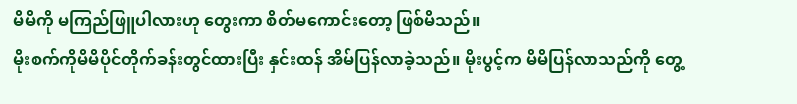မိမိကို မကြည်ဖြူပါလားဟု တွေးကာ စိတ်မကောင်းတော့ ဖြစ်မိသည်။
မိုးစက်ကိုမိမိပိုင်တိုက်ခန်းတွင်ထားပြီး နှင်းထန် အိမ်ပြန်လာခဲ့သည်။ မိုးပွင့်က မိမိပြန်လာသည်ကို တွေ့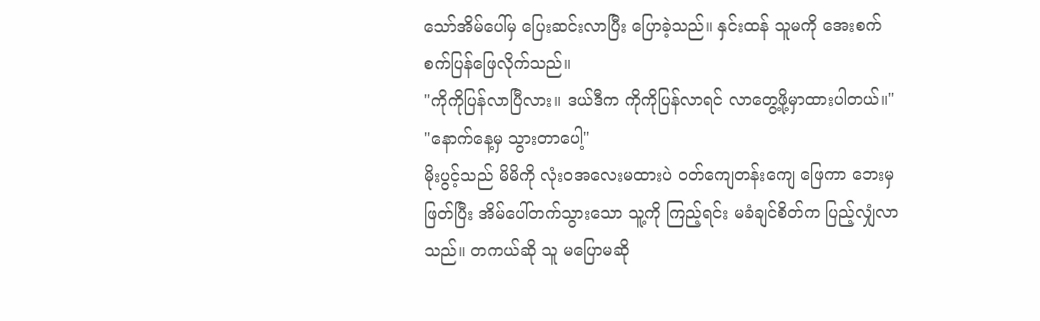သော်အိမ်ပေါ်မှ ပြေးဆင်းလာပြီး ပြောခဲ့သည်။ နှင်းထန် သူမကို အေးစက်စက်ပြန်ဖြေလိုက်သည်။
"ကိုကိုပြန်လာပြီလား။ ဒယ်ဒီက ကိုကိုပြန်လာရင် လာတွေ့ဖို့မှာထားပါတယ်။"
"နောက်နေ့မှ သွားတာပေါ့"
မိုးပွင့်သည် မိမိကို လုံးဝအလေးမထားပဲ ဝတ်ကျေတန်းကျေ ဖြေကာ ဘေးမှဖြတ်ပြီး အိမ်ပေါ်တက်သွားသော သူ့ကို ကြည့်ရင်း မခံချင်စိတ်က ပြည့်လျှံလာသည်။ တကယ်ဆို သူ မပြောမဆို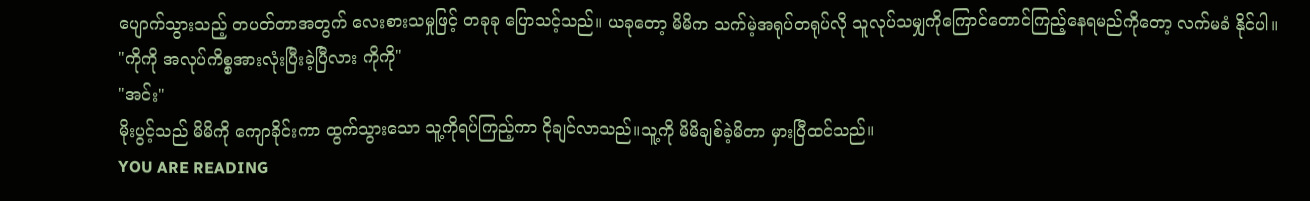ပျောက်သွားသည့် တပတ်တာအတွက် လေးစားသမှုဖြင့် တခုခု ပြောသင့်သည်။ ယခုတော့ မိမိက သက်မဲ့အရုပ်တရုပ်လို သူလုပ်သမျှကိုကြောင်တောင်ကြည့်နေရမည်ကိုတော့ လက်မခံ နိုင်ပါ။
"ကိုကို အလုပ်ကိစ္စအားလုံးပြီးခဲ့ပြီလား ကိုကို"
"အင်း"
မိုးပွင့်သည် မိမိကို ကျောခိုင်းကာ ထွက်သွားသော သူ့ကိုရပ်ကြည့်ကာ ငိုချင်လာသည်။သူ့ကို မိမိချစ်ခဲ့မိတာ မှားပြီထင်သည်။
YOU ARE READING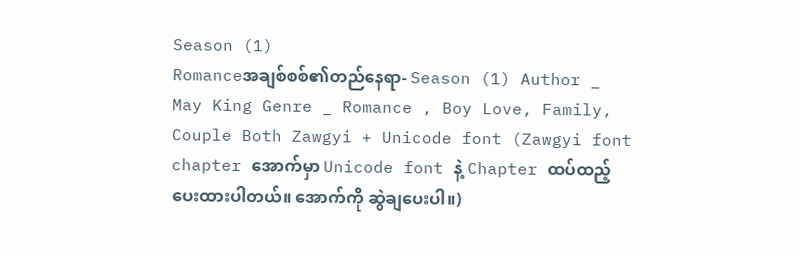Season (1)
Romanceအချစ်စစ်၏တည်နေရာ- Season (1) Author _ May King Genre _ Romance , Boy Love, Family, Couple Both Zawgyi + Unicode font (Zawgyi font chapter အောက်မှာ Unicode font နဲ့ Chapter ထပ်ထည့်ပေးထားပါတယ်။ အောက်ကို ဆွဲချပေးပါ။)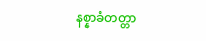နစ္နာခံတတ္တာ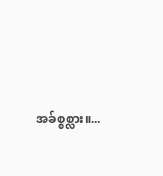အခ်စ္စစ္လား။...